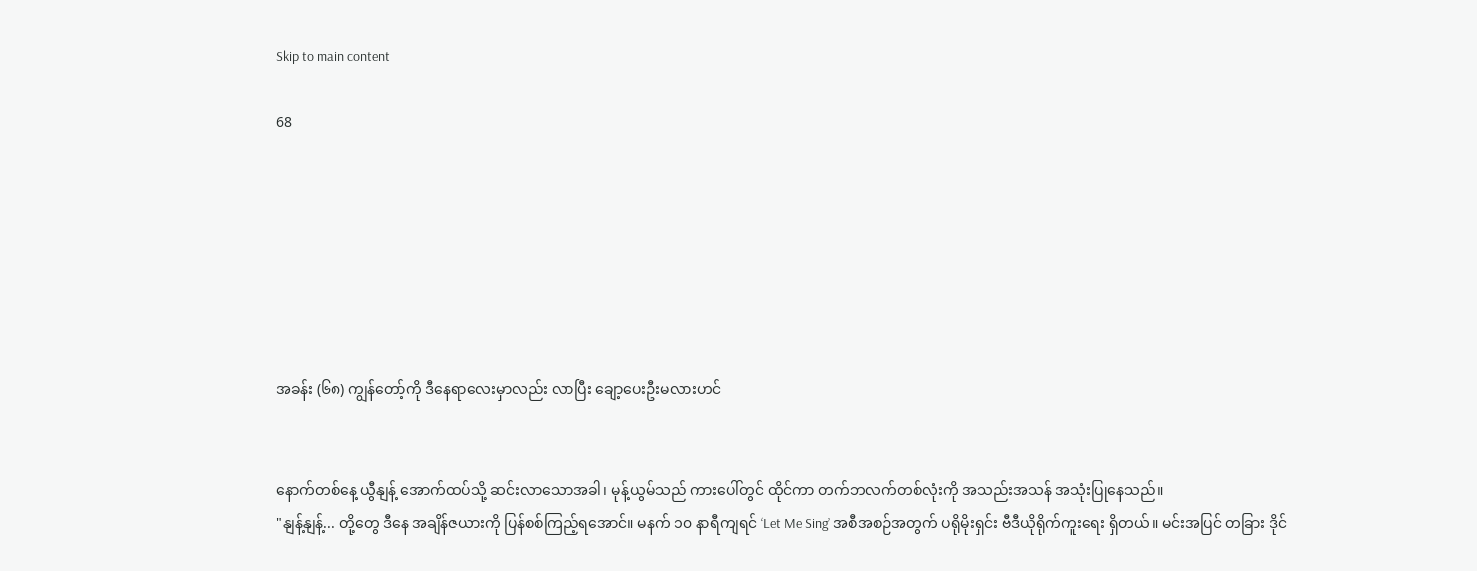Skip to main content

68







အခန်း (၆၈) ကျွန်တော့်ကို ဒီနေရာလေးမှာလည်း လာပြီး ချော့ပေးဦးမလားဟင်


နောက်တစ်နေ့ ယွီနျန့် အောက်ထပ်သို့ ဆင်းလာသောအခါ၊ မုန့်ယွမ်သည် ကားပေါ်တွင် ထိုင်ကာ တက်ဘလက်တစ်လုံးကို အသည်းအသန် အသုံးပြုနေသည်။
"နျန့်နျန့်... တို့တွေ ဒီနေ အချိန်ဇယားကို ပြန်စစ်ကြည့်ရအောင်။ မနက် ၁၀ နာရီကျရင် ‘Let Me Sing’ အစီအစဉ်အတွက် ပရိုမိုးရှင်း ဗီဒီယိုရိုက်ကူးရေး ရှိတယ်။ မင်းအပြင် တခြား ဒိုင်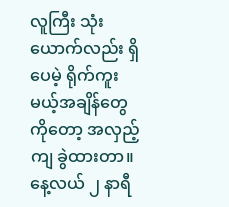လူကြီး သုံးယောက်လည်း ရှိပေမဲ့ ရိုက်ကူးမယ့်အချိန်တွေကိုတော့ အလှည့်ကျ ခွဲထားတာ။ နေ့လယ် ၂ နာရီ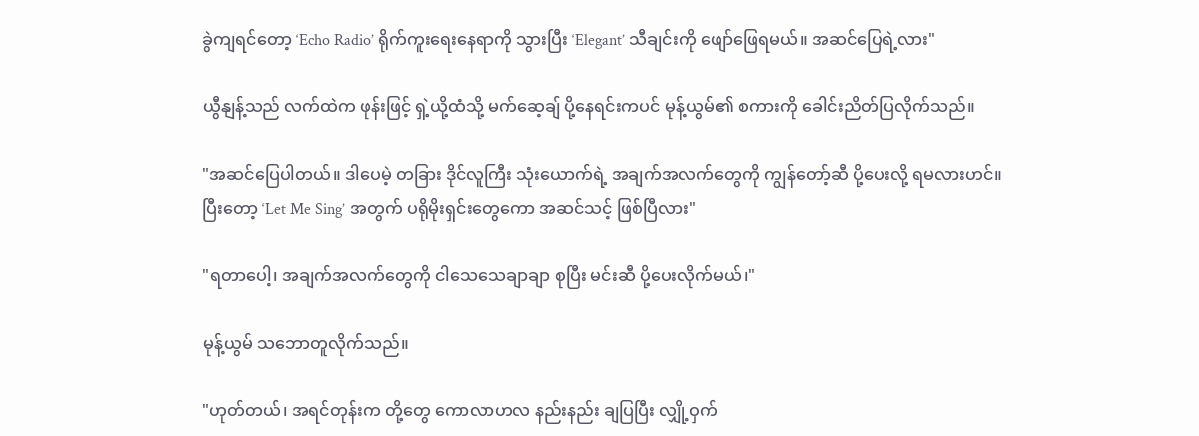ခွဲကျရင်တော့ ‘Echo Radio’ ရိုက်ကူးရေးနေရာကို သွားပြီး ‘Elegant’ သီချင်းကို ဖျော်ဖြေရမယ်။ အဆင်ပြေရဲ့လား"

ယွီနျန့်သည် လက်ထဲက ဖုန်းဖြင့် ရှဲ့ယို့ထံသို့ မက်ဆေ့ချ် ပို့နေရင်းကပင် မုန့်ယွမ်၏ စကားကို ခေါင်းညိတ်ပြလိုက်သည်။

"အဆင်ပြေပါတယ်။ ဒါပေမဲ့ တခြား ဒိုင်လူကြီး သုံးယောက်ရဲ့ အချက်အလက်တွေကို ကျွန်တော့်ဆီ ပို့ပေးလို့ ရမလားဟင်။ ပြီးတော့ ‘Let Me Sing’ အတွက် ပရိုမိုးရှင်းတွေကော အဆင်သင့် ဖြစ်ပြီလား"

"ရတာပေါ့၊ အချက်အလက်တွေကို ငါသေသေချာချာ စုပြီး မင်းဆီ ပို့ပေးလိုက်မယ်၊"

မုန့်ယွမ် သဘောတူလိုက်သည်။

"ဟုတ်တယ်၊ အရင်တုန်းက တို့တွေ ကောလာဟလ နည်းနည်း ချပြပြီး လျှို့ဝှက်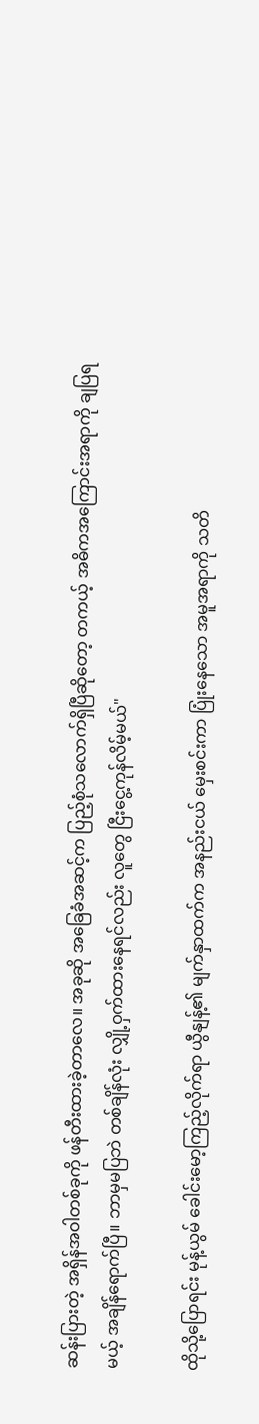ဆန်းပြားတဲ့ အရှိန်အဝါတစ်ခုကို ဖန်တီးထားခဲ့တာလေ။ အခုဆို အခြေခံအဆင့်က ပြည့်စုံသလောက်ရှိပြီဆိုတော့ တကယ့် အဓိကအကြောင်းအရာကို ချပြရမယ့် အချိန်ရောက်ပြီ။ ဘာမှမပြဘဲ တစ်ချိန်လုံး လျှို့ဝှက်ထားနေရင်လည်း လူတွေ ငြီးငွေ့ကုန်လိမ့်မယ်"

ထိုသို့ပြောရင်း မုန့်ယွမ် ခေါင်းမော့ကြည့်လိုက်ရာ ယွီနျန့်၏ မျက်နှာထက်က အနည်းငယ် မှေးစင်းကာ ပြုံးနေသော အမူအရာကို သတိ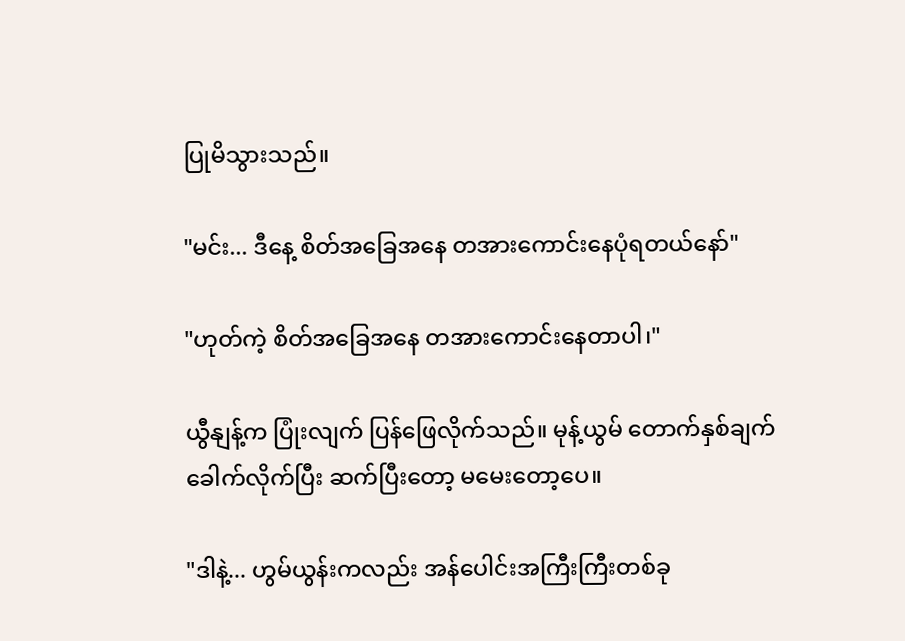ပြုမိသွားသည်။

"မင်း... ဒီနေ့ စိတ်အခြေအနေ တအားကောင်းနေပုံရတယ်နော်"

"ဟုတ်ကဲ့ စိတ်အခြေအနေ တအားကောင်းနေတာပါ၊"

ယွီနျန့်က ပြုံးလျက် ပြန်ဖြေလိုက်သည်။ မုန့်ယွမ် တောက်နှစ်ချက် ခေါက်လိုက်ပြီး ဆက်ပြီးတော့ မမေးတော့ပေ။

"ဒါနဲ့... ဟွမ်ယွန်းကလည်း အန်ပေါင်းအကြီးကြီးတစ်ခု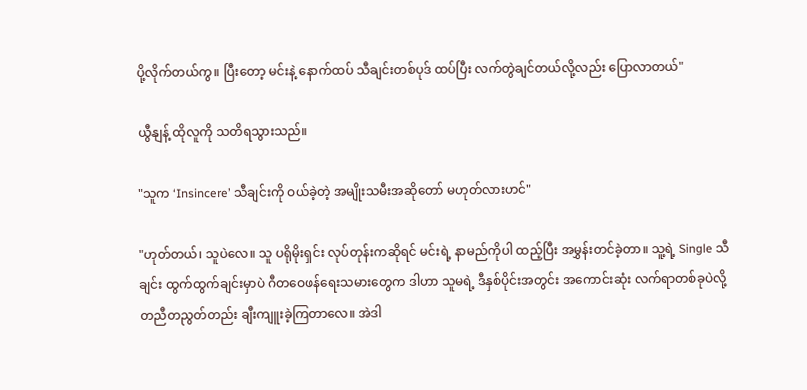ပို့လိုက်တယ်ကွ။ ပြီးတော့ မင်းနဲ့ နောက်ထပ် သီချင်းတစ်ပုဒ် ထပ်ပြီး လက်တွဲချင်တယ်လို့လည်း ပြောလာတယ်"

ယွီနျန့် ထိုလူကို သတိရသွားသည်။

"သူက ‘Insincere’ သီချင်းကို ဝယ်ခဲ့တဲ့ အမျိုးသမီးအဆိုတော် မဟုတ်လားဟင်"

"ဟုတ်တယ်၊ သူပဲလေ။ သူ ပရိုမိုးရှင်း လုပ်တုန်းကဆိုရင် မင်းရဲ့ နာမည်ကိုပါ ထည့်ပြီး အမွှန်းတင်ခဲ့တာ။ သူ့ရဲ့ Single သီချင်း ထွက်ထွက်ချင်းမှာပဲ ဂီတဝေဖန်ရေးသမားတွေက ဒါဟာ သူမရဲ့ ဒီနှစ်ပိုင်းအတွင်း အကောင်းဆုံး လက်ရာတစ်ခုပဲလို့ တညီတညွတ်တည်း ချီးကျူးခဲ့ကြတာလေ။ အဲဒါ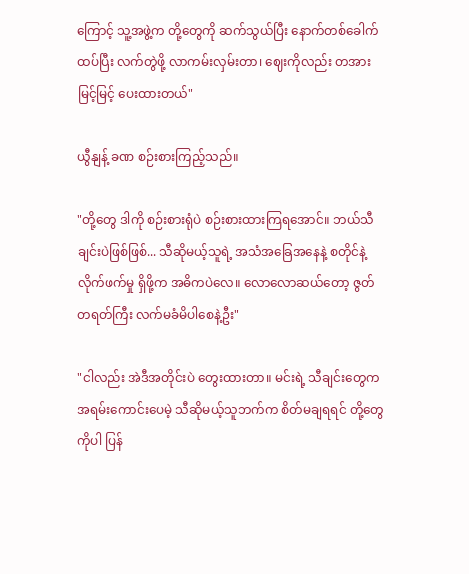ကြောင့် သူ့အဖွဲ့က တို့တွေကို ဆက်သွယ်ပြီး နောက်တစ်ခေါက် ထပ်ပြီး လက်တွဲဖို့ လာကမ်းလှမ်းတာ၊ ဈေးကိုလည်း တအားမြင့်မြင့် ပေးထားတယ်"

ယွီနျန့် ခဏ စဉ်းစားကြည့်သည်။

"တို့တွေ ဒါကို စဉ်းစားရုံပဲ စဉ်းစားထားကြရအောင်။ ဘယ်သီချင်းပဲဖြစ်ဖြစ်... သီဆိုမယ့်သူရဲ့ အသံအခြေအနေနဲ့ စတိုင်နဲ့ လိုက်ဖက်မှု ရှိဖို့က အဓိကပဲလေ။ လောလောဆယ်တော့ ဇွတ်တရတ်ကြီး လက်မခံမိပါစေနဲ့ဦး"

"ငါလည်း အဲဒီအတိုင်းပဲ တွေးထားတာ။ မင်းရဲ့ သီချင်းတွေက အရမ်းကောင်းပေမဲ့ သီဆိုမယ့်သူဘက်က စိတ်မချရရင် တို့တွေကိုပါ ပြန်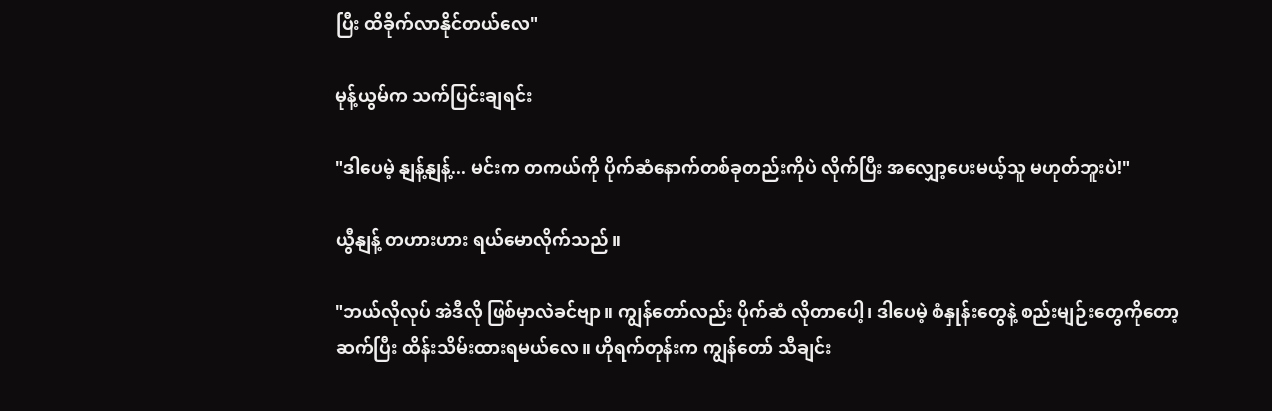ပြီး ထိခိုက်လာနိုင်တယ်လေ"

မုန့်ယွမ်က သက်ပြင်းချရင်း

"ဒါပေမဲ့ နျန့်နျန့်... မင်းက တကယ်ကို ပိုက်ဆံနောက်တစ်ခုတည်းကိုပဲ လိုက်ပြီး အလျှော့ပေးမယ့်သူ မဟုတ်ဘူးပဲ!"

ယွီနျန့် တဟားဟား ရယ်မောလိုက်သည်။

"ဘယ်လိုလုပ် အဲဒီလို ဖြစ်မှာလဲခင်ဗျာ။ ကျွန်တော်လည်း ပိုက်ဆံ လိုတာပေါ့၊ ဒါပေမဲ့ စံနှုန်းတွေနဲ့ စည်းမျဉ်းတွေကိုတော့ ဆက်ပြီး ထိန်းသိမ်းထားရမယ်လေ။ ဟိုရက်တုန်းက ကျွန်တော် သီချင်း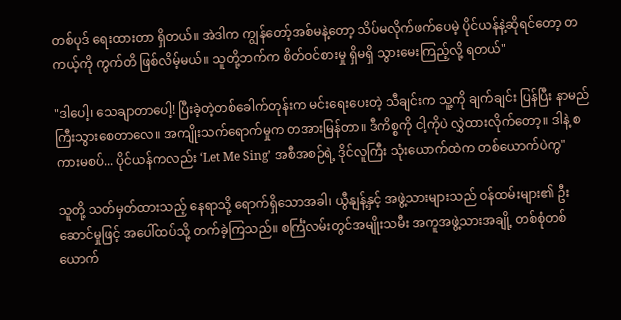တစ်ပုဒ် ရေးထားတာ ရှိတယ်။ အဲဒါက ကျွန်တော့်အစ်မနဲ့တော့ သိပ်မလိုက်ဖက်ပေမဲ့ ပိုင်ယန်နဲ့ဆိုရင်တော့ တကယ့်ကို ကွက်တိ ဖြစ်လိမ့်မယ်။ သူတို့ဘက်က စိတ်ဝင်စားမှု ရှိမရှိ သွားမေးကြည့်လို့ ရတယ်"

"ဒါပေါ့၊ သေချာတာပေါ့! ပြီးခဲ့တဲ့တစ်ခေါက်တုန်းက မင်းရေးပေးတဲ့ သီချင်းက သူ့ကို ချက်ချင်း ပြန်ပြီး နာမည်ကြီးသွားစေတာလေ။ အကျိုးသက်ရောက်မှုက တအားမြန်တာ။ ဒီကိစ္စကို ငါ့ကိုပဲ လွှဲထားလိုက်တော့။ ဒါနဲ့ စကားမစပ်... ပိုင်ယန်ကလည်း ‘Let Me Sing’ အစီအစဉ်ရဲ့ ဒိုင်လူကြီး သုံးယောက်ထဲက တစ်ယောက်ပဲကွ"

သူတို့ သတ်မှတ်ထားသည့် နေရာသို့ ရောက်ရှိသောအခါ၊ ယွီနျန့်နှင့် အဖွဲ့သားများသည် ဝန်ထမ်းများ၏ ဦးဆောင်မှုဖြင့် အပေါ်ထပ်သို့ တက်ခဲ့ကြသည်။ စင်္ကြံလမ်းတွင်အမျိုးသမီး အကူအဖွဲ့သားအချို့ တစ်စုံတစ်ယောက်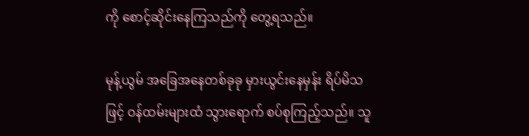ကို စောင့်ဆိုင်းနေကြသည်ကို တွေ့ရသည်။

မုန့်ယွမ် အခြေအနေတစ်ခုခု မှားယွင်းနေမှန်း ရိပ်မိသဖြင့် ဝန်ထမ်းများထံ သွားရောက် စပ်စုကြည့်သည်။ သူ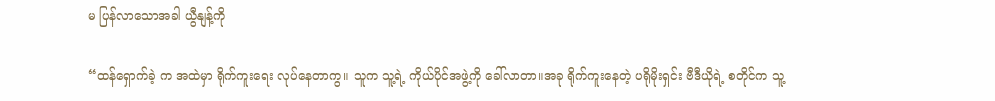မ ပြန်လာသောအခါ ယွီနျန့်ကို

“ထန်ရှောက်ခဲ့ က အထဲမှာ ရိုက်ကူးရေး လုပ်နေတာကွ။ သူက သူ့ရဲ့ ကိုယ်ပိုင်အဖွဲ့ကို ခေါ်လာတာ။အခု ရိုက်ကူးနေတဲ့ ပရိုမိုးရှင်း ဗီဒီယိုရဲ့ စတိုင်က သူ့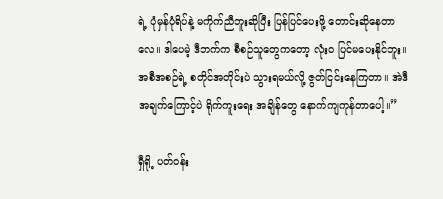ရဲ့ ပုံမှန်ပုံရိပ်နဲ့ မကိုက်ညီဘူးဆိုပြီး ပြန်ပြင်ပေးဖို့ တောင်းဆိုနေတာလေ။ ဒါပေမဲ့ ဒီဘက်က စီစဉ်သူတွေကတော့ လုံးဝ ပြင်မပေးနိုင်ဘူး။ အစီအစဉ်ရဲ့ စတိုင်အတိုင်းပဲ သွားရမယ်လို့ ဇွတ်ငြင်းနေကြတာ။ အဲဒီအချက်ကြောင့်ပဲ ရိုက်ကူးရေး အချိန်တွေ နောက်ကျကုန်တာပေါ့။”

ရှီရို့ ပတ်ဝန်း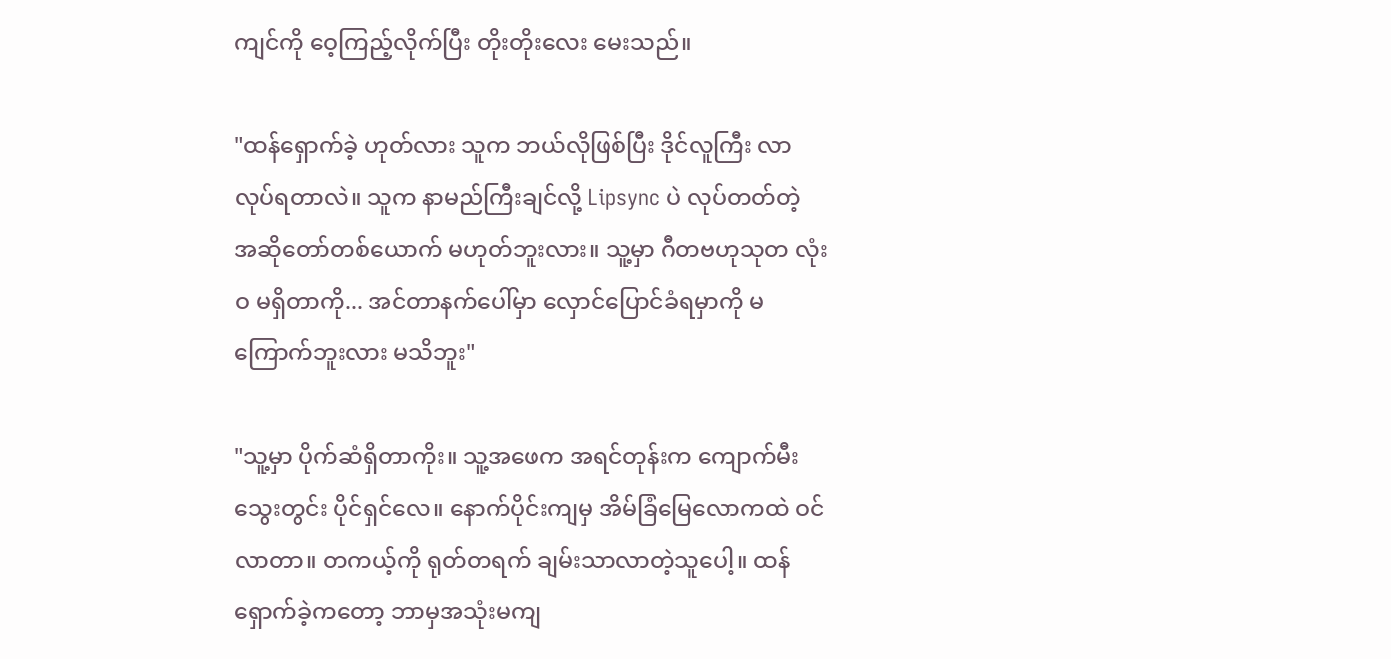ကျင်ကို ဝေ့ကြည့်လိုက်ပြီး တိုးတိုးလေး မေးသည်။

"ထန်ရှောက်ခဲ့ ဟုတ်လား သူက ဘယ်လိုဖြစ်ပြီး ဒိုင်လူကြီး လာလုပ်ရတာလဲ။ သူက နာမည်ကြီးချင်လို့ Lipsync ပဲ လုပ်တတ်တဲ့ အဆိုတော်တစ်ယောက် မဟုတ်ဘူးလား။ သူ့မှာ ဂီတဗဟုသုတ လုံးဝ မရှိတာကို... အင်တာနက်ပေါ်မှာ လှောင်ပြောင်ခံရမှာကို မကြောက်ဘူးလား မသိဘူး"

"သူ့မှာ ပိုက်ဆံရှိတာကိုး။ သူ့အဖေက အရင်တုန်းက ကျောက်မီးသွေးတွင်း ပိုင်ရှင်လေ။ နောက်ပိုင်းကျမှ အိမ်ခြံမြေလောကထဲ ဝင်လာတာ။ တကယ့်ကို ရုတ်တရက် ချမ်းသာလာတဲ့သူပေါ့။ ထန်ရှောက်ခဲ့ကတော့ ဘာမှအသုံးမကျ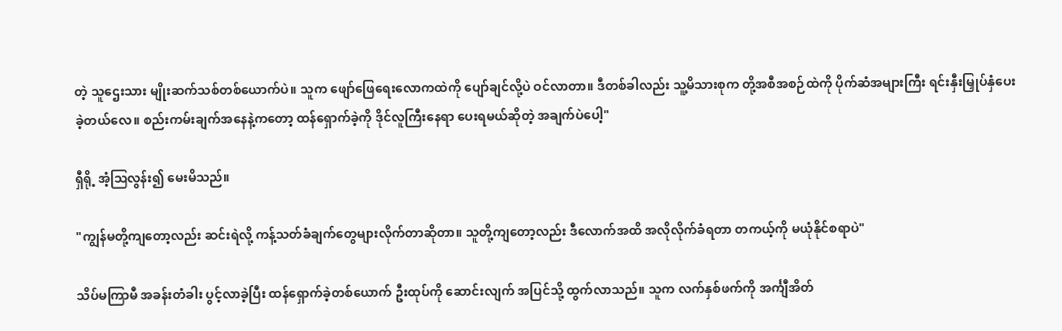တဲ့ သူဌေးသား မျိုးဆက်သစ်တစ်ယောက်ပဲ။ သူက ဖျော်ဖြေရေးလောကထဲကို ပျော်ချင်လို့ပဲ ဝင်လာတာ။ ဒီတစ်ခါလည်း သူ့မိသားစုက တို့အစီအစဉ်ထဲကို ပိုက်ဆံအများကြီး ရင်းနှီးမြှုပ်နှံပေးခဲ့တယ်လေ။ စည်းကမ်းချက်အနေနဲ့ကတော့ ထန်ရှောက်ခဲ့ကို ဒိုင်လူကြီးနေရာ ပေးရမယ်ဆိုတဲ့ အချက်ပဲပေါ့"

ရှီရို့ အံ့ဩလွန်း၍ မေးမိသည်။

"ကျွန်မတို့ကျတော့လည်း ဆင်းရဲလို့ ကန့်သတ်ခံချက်တွေများလိုက်တာဆိုတာ။ သူတို့ကျတော့လည်း ဒီလောက်အထိ အလိုလိုက်ခံရတာ တကယ့်ကို မယုံနိုင်စရာပဲ"

သိပ်မကြာမီ အခန်းတံခါး ပွင့်လာခဲ့ပြီး ထန်ရှောက်ခဲ့တစ်ယောက် ဦးထုပ်ကို ဆောင်းလျက် အပြင်သို့ ထွက်လာသည်။ သူက လက်နှစ်ဖက်ကို အင်္ကျီအိတ်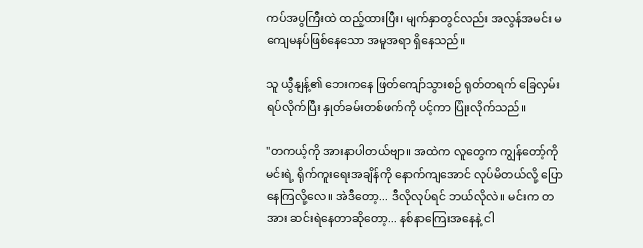ကပ်အပွကြီးထဲ ထည့်ထားပြီး၊ မျက်နှာတွင်လည်း အလွန်အမင်း မကျေမနပ်ဖြစ်နေသော အမူအရာ ရှိနေသည်။

သူ ယွီနျန့်၏ ဘေးကနေ ဖြတ်ကျော်သွားစဉ် ရုတ်တရက် ခြေလှမ်းရပ်လိုက်ပြီး နှုတ်ခမ်းတစ်ဖက်ကို ပင့်ကာ ပြုံးလိုက်သည်။

"တကယ့်ကို အားနာပါတယ်ဗျာ။ အထဲက လူတွေက ကျွန်တော့်ကို မင်းရဲ့ ရိုက်ကူးရေးအချိန်ကို နောက်ကျအောင် လုပ်မိတယ်လို့ ပြောနေကြလို့လေ။ အဲဒီတော့... ဒီလိုလုပ်ရင် ဘယ်လိုလဲ။ မင်းက တအား ဆင်းရဲနေတာဆိုတော့... နစ်နာကြေးအနေနဲ့ ငါ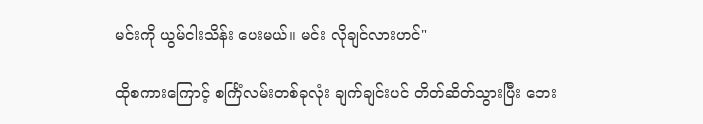မင်းကို ယွမ်ငါးသိန်း ပေးမယ်။ မင်း လိုချင်လားဟင်"

ထိုစကားကြောင့် စင်္ကြံလမ်းတစ်ခုလုံး ချက်ချင်းပင် တိတ်ဆိတ်သွားပြီး ဘေး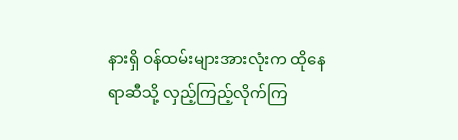နားရှိ ဝန်ထမ်းများအားလုံးက ထိုနေရာဆီသို့ လှည့်ကြည့်လိုက်ကြ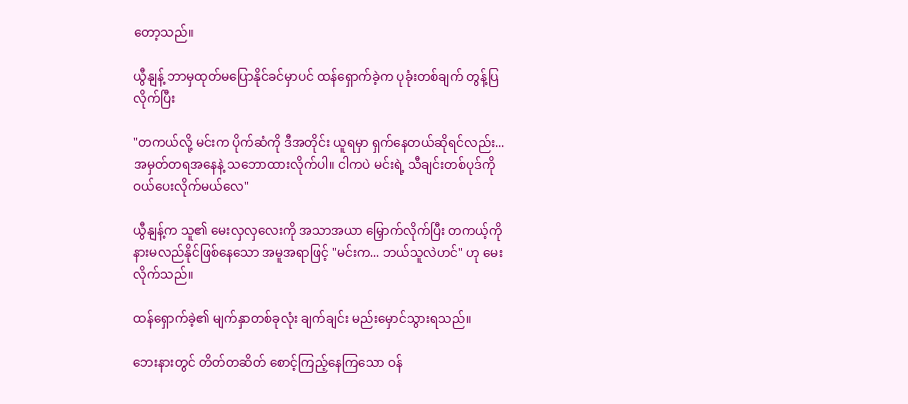တော့သည်။

ယွီနျန့် ဘာမှထုတ်မပြောနိုင်ခင်မှာပင် ထန်ရှောက်ခဲ့က ပုခုံးတစ်ချက် တွန့်ပြလိုက်ပြီး

"တကယ်လို့ မင်းက ပိုက်ဆံကို ဒီအတိုင်း ယူရမှာ ရှက်နေတယ်ဆိုရင်လည်း... အမှတ်တရအနေနဲ့ သဘောထားလိုက်ပါ။ ငါကပဲ မင်းရဲ့ သီချင်းတစ်ပုဒ်ကို ဝယ်ပေးလိုက်မယ်လေ"

ယွီနျန့်က သူ၏ မေးလှလှလေးကို အသာအယာ မြှောက်လိုက်ပြီး တကယ့်ကို နားမလည်နိုင်ဖြစ်နေသော အမူအရာဖြင့် "မင်းက... ဘယ်သူလဲဟင်" ဟု မေးလိုက်သည်။

ထန်ရှောက်ခဲ့၏ မျက်နှာတစ်ခုလုံး ချက်ချင်း မည်းမှောင်သွားရသည်။

ဘေးနားတွင် တိတ်တဆိတ် စောင့်ကြည့်နေကြသော ဝန်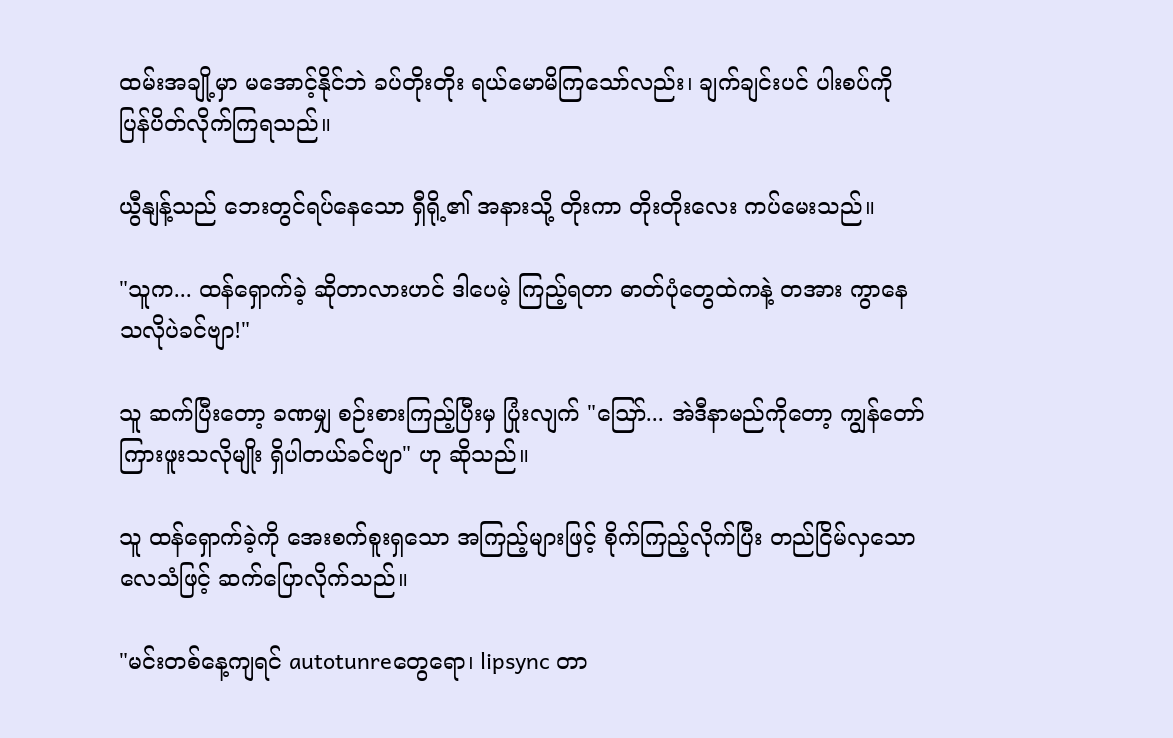ထမ်းအချို့မှာ မအောင့်နိုင်ဘဲ ခပ်တိုးတိုး ရယ်မောမိကြသော်လည်း၊ ချက်ချင်းပင် ပါးစပ်ကို ပြန်ပိတ်လိုက်ကြရသည်။

ယွီနျန့်သည် ဘေးတွင်ရပ်နေသော ရှီရို့၏ အနားသို့ တိုးကာ တိုးတိုးလေး ကပ်မေးသည်။

"သူက... ထန်ရှောက်ခဲ့ ဆိုတာလားဟင် ဒါပေမဲ့ ကြည့်ရတာ ဓာတ်ပုံတွေထဲကနဲ့ တအား ကွာနေသလိုပဲခင်ဗျာ!"

သူ ဆက်ပြီးတော့ ခဏမျှ စဉ်းစားကြည့်ပြီးမှ ပြုံးလျက် "ဪ... အဲဒီနာမည်ကိုတော့ ကျွန်တော် ကြားဖူးသလိုမျိုး ရှိပါတယ်ခင်ဗျာ" ဟု ဆိုသည်။

သူ ထန်ရှောက်ခဲ့ကို အေးစက်စူးရှသော အကြည့်များဖြင့် စိုက်ကြည့်လိုက်ပြီး တည်ငြိမ်လှသော လေသံဖြင့် ဆက်ပြောလိုက်သည်။

"မင်းတစ်နေ့ကျရင် autotunreတွေရော၊ lipsync တာ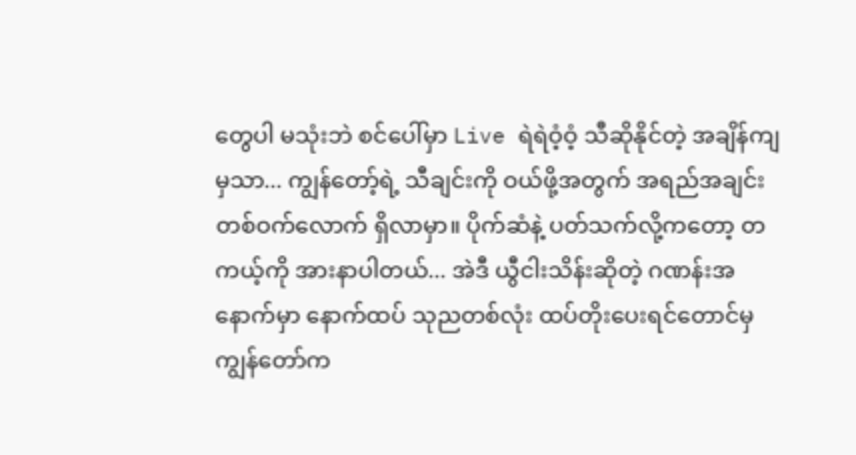တွေပါ မသုံးဘဲ စင်ပေါ်မှာ Live ရဲရဲဝံ့ဝံ့ သီဆိုနိုင်တဲ့ အချိန်ကျမှသာ... ကျွန်တော့်ရဲ့ သီချင်းကို ဝယ်ဖို့အတွက် အရည်အချင်း တစ်ဝက်လောက် ရှိလာမှာ။ ပိုက်ဆံနဲ့ ပတ်သက်လို့ကတော့ တကယ့်ကို အားနာပါတယ်... အဲဒီ ယွီငါးသိန်းဆိုတဲ့ ဂဏန်းအနောက်မှာ နောက်ထပ် သုညတစ်လုံး ထပ်တိုးပေးရင်တောင်မှ ကျွန်တော်က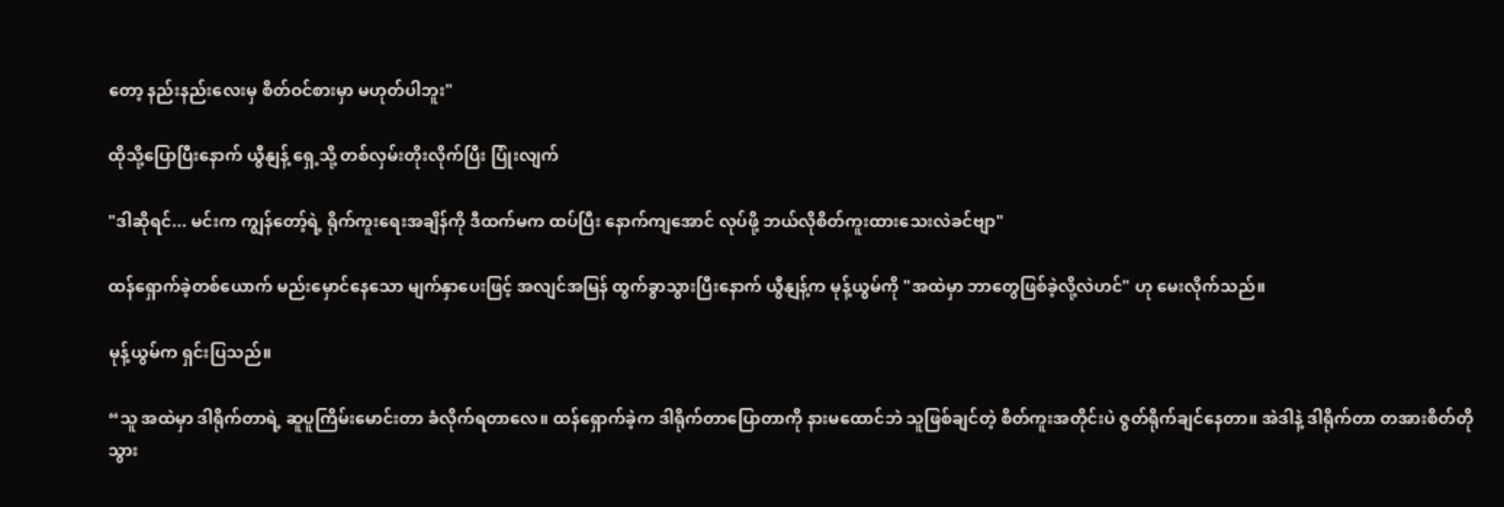တော့ နည်းနည်းလေးမှ စိတ်ဝင်စားမှာ မဟုတ်ပါဘူး"

ထိုသို့ပြောပြီးနောက် ယွီနျန့် ရှေ့သို့ တစ်လှမ်းတိုးလိုက်ပြီး ပြုံးလျက်

"ဒါဆိုရင်... မင်းက ကျွန်တော့်ရဲ့ ရိုက်ကူးရေးအချိန်ကို ဒီထက်မက ထပ်ပြီး နောက်ကျအောင် လုပ်ဖို့ ဘယ်လိုစိတ်ကူးထားသေးလဲခင်ဗျာ"

ထန်ရှောက်ခဲ့တစ်ယောက် မည်းမှောင်နေသော မျက်နှာပေးဖြင့် အလျင်အမြန် ထွက်ခွာသွားပြီးနောက် ယွီနျန့်က မုန့်ယွမ်ကို "အထဲမှာ ဘာတွေဖြစ်ခဲ့လို့လဲဟင်" ဟု မေးလိုက်သည်။

မုန့်ယွမ်က ရှင်းပြသည်။

“သူ အထဲမှာ ဒါရိုက်တာရဲ့ ဆူပူကြိမ်းမောင်းတာ ခံလိုက်ရတာလေ။ ထန်ရှောက်ခဲ့က ဒါရိုက်တာပြောတာကို နားမထောင်ဘဲ သူဖြစ်ချင်တဲ့ စိတ်ကူးအတိုင်းပဲ ဇွတ်ရိုက်ချင်နေတာ။ အဲဒါနဲ့ ဒါရိုက်တာ တအားစိတ်တိုသွား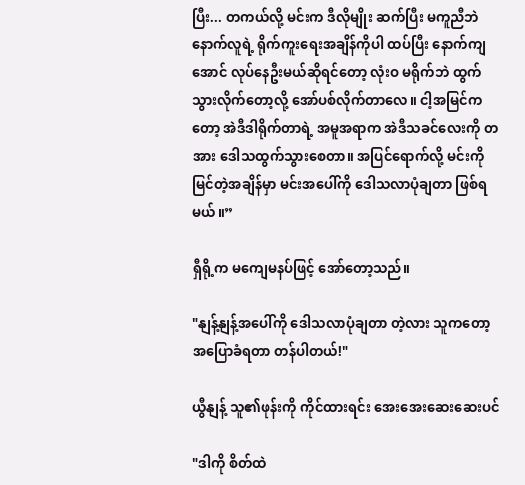ပြီး... တကယ်လို့ မင်းက ဒီလိုမျိုး ဆက်ပြီး မကူညီဘဲ နောက်လူရဲ့ ရိုက်ကူးရေးအချိန်ကိုပါ ထပ်ပြီး နောက်ကျအောင် လုပ်နေဦးမယ်ဆိုရင်တော့ လုံးဝ မရိုက်ဘဲ ထွက်သွားလိုက်တော့လို့ အော်ပစ်လိုက်တာလေ။ ငါ့အမြင်ကတော့ အဲဒီဒါရိုက်တာရဲ့ အမူအရာက အဲဒီသခင်လေးကို တအား ဒေါသထွက်သွားစေတာ။ အပြင်ရောက်လို့ မင်းကို မြင်တဲ့အချိန်မှာ မင်းအပေါ်ကို ဒေါသလာပုံချတာ ဖြစ်ရမယ်။”

ရှီရို့က မကျေမနပ်ဖြင့် အော်တော့သည်။

"နျန့်နျန့်အပေါ်ကို ဒေါသလာပုံချတာ တဲ့လား သူကတော့ အပြောခံရတာ တန်ပါတယ်!"

ယွီနျန့် သူ၏ဖုန်းကို ကိုင်ထားရင်း အေးအေးဆေးဆေးပင်

"ဒါကို စိတ်ထဲ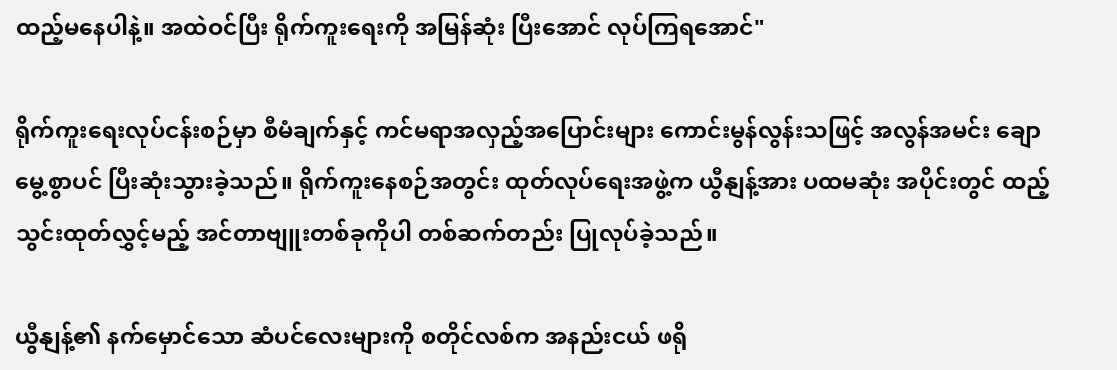ထည့်မနေပါနဲ့။ အထဲဝင်ပြီး ရိုက်ကူးရေးကို အမြန်ဆုံး ပြီးအောင် လုပ်ကြရအောင်"

ရိုက်ကူးရေးလုပ်ငန်းစဉ်မှာ စီမံချက်နှင့် ကင်မရာအလှည့်အပြောင်းများ ကောင်းမွန်လွန်းသဖြင့် အလွန်အမင်း ချောမွေ့စွာပင် ပြီးဆုံးသွားခဲ့သည်။ ရိုက်ကူးနေစဉ်အတွင်း ထုတ်လုပ်ရေးအဖွဲ့က ယွီနျန့်အား ပထမဆုံး အပိုင်းတွင် ထည့်သွင်းထုတ်လွှင့်မည့် အင်တာဗျူးတစ်ခုကိုပါ တစ်ဆက်တည်း ပြုလုပ်ခဲ့သည်။

ယွီနျန့်၏ နက်မှောင်သော ဆံပင်လေးများကို စတိုင်လစ်က အနည်းငယ် ဖရို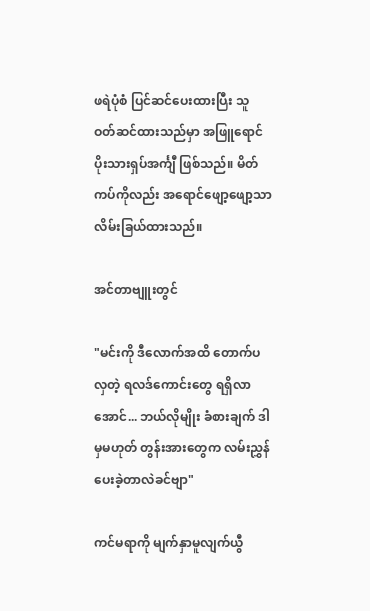ဖရဲပုံစံ ပြင်ဆင်ပေးထားပြီး သူ ဝတ်ဆင်ထားသည်မှာ အဖြူရောင် ပိုးသားရှပ်အင်္ကျီ ဖြစ်သည်။ မိတ်ကပ်ကိုလည်း အရောင်ဖျော့ဖျော့သာ လိမ်းခြယ်ထားသည်။

အင်တာဗျူးတွင်

"မင်းကို ဒီလောက်အထိ တောက်ပလှတဲ့ ရလဒ်ကောင်းတွေ ရရှိလာအောင်... ဘယ်လိုမျိုး ခံစားချက် ဒါမှမဟုတ် တွန်းအားတွေက လမ်းညွှန်ပေးခဲ့တာလဲခင်ဗျာ"

ကင်မရာကို မျက်နှာမူလျက်ယွီ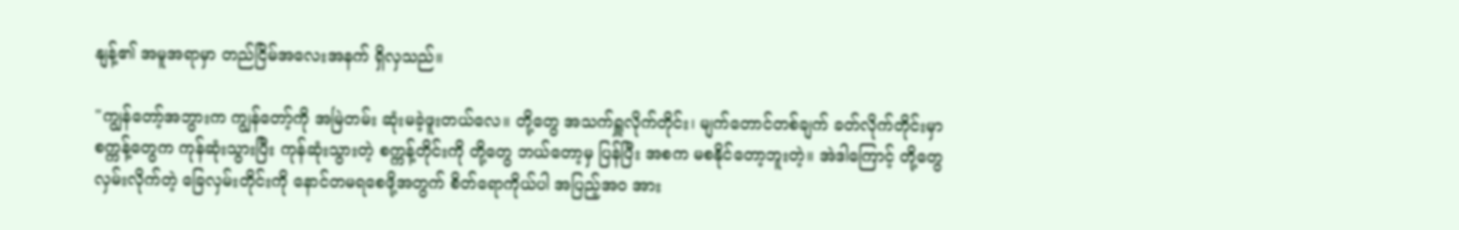နျန့်၏ အမူအရာမှာ တည်ငြိမ်အလေးအနက် ရှိလှသည်။

"ကျွန်တော့်အဘွားက ကျွန်တော့်ကို အမြဲတမ်း ဆုံးမခဲ့ဖူးတယ်လေ။ တို့တွေ အသက်ရှူလိုက်တိုင်း၊ မျက်တောင်တစ်ချက် ခတ်လိုက်တိုင်းမှာ စက္ကန့်တွေက ကုန်ဆုံးသွားပြီး ကုန်ဆုံးသွားတဲ့ စက္ကန့်တိုင်းကို တို့တွေ ဘယ်တော့မှ ပြန်ပြီး အစက မစနိုင်တော့ဘူးတဲ့။ အဲဒါကြောင့် တို့တွေ လှမ်းလိုက်တဲ့ ခြေလှမ်းတိုင်းကို နောင်တမရစေဖို့အတွက် စိတ်ရောကိုယ်ပါ အပြည့်အဝ အား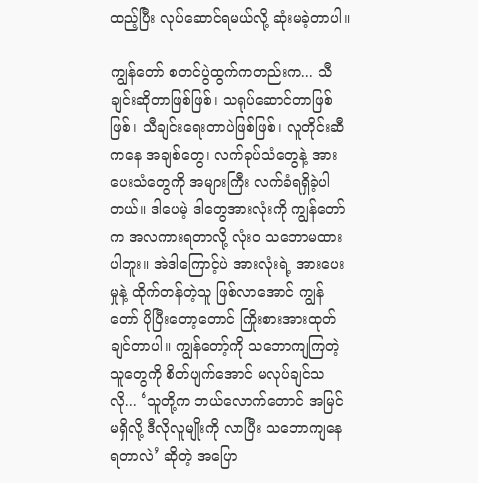ထည့်ပြီး လုပ်ဆောင်ရမယ်လို့ ဆုံးမခဲ့တာပါ။

ကျွန်တော် စတင်ပွဲထွက်ကတည်းက... သီချင်းဆိုတာဖြစ်ဖြစ်၊ သရုပ်ဆောင်တာဖြစ်ဖြစ်၊ သီချင်းရေးတာပဲဖြစ်ဖြစ်၊ လူတိုင်းဆီကနေ အချစ်တွေ၊ လက်ခုပ်သံတွေနဲ့ အားပေးသံတွေကို အများကြီး လက်ခံရရှိခဲ့ပါတယ်။ ဒါပေမဲ့ ဒါတွေအားလုံးကို ကျွန်တော်က အလကားရတာလို့ လုံးဝ သဘောမထားပါဘူး။ အဲဒါကြောင့်ပဲ အားလုံးရဲ့ အားပေးမှုနဲ့ ထိုက်တန်တဲ့သူ ဖြစ်လာအောင် ကျွန်တော် ပိုပြီးတော့တောင် ကြိုးစားအားထုတ်ချင်တာပါ။ ကျွန်တော့်ကို သဘောကျကြတဲ့သူတွေကို စိတ်ပျက်အောင် မလုပ်ချင်သလို... ‘သူတို့က ဘယ်လောက်တောင် အမြင်မရှိလို့ ဒီလိုလူမျိုးကို လာပြီး သဘောကျနေရတာလဲ’ ဆိုတဲ့ အပြော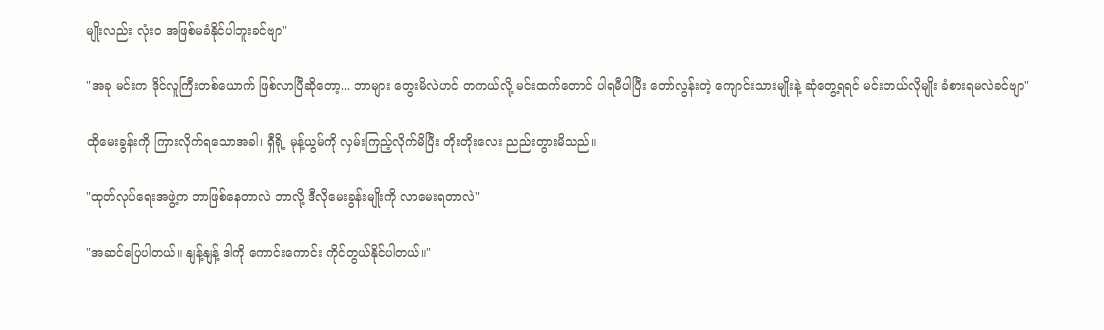မျိုးလည်း လုံးဝ အဖြစ်မခံနိုင်ပါဘူးခင်ဗျာ"

"အခု မင်းက ဒိုင်လူကြီးတစ်ယောက် ဖြစ်လာပြီဆိုတော့... ဘာများ တွေးမိလဲဟင် တကယ်လို့ မင်းထက်တောင် ပါရမီပါပြီး တော်လွန်းတဲ့ ကျောင်းသားမျိုးနဲ့ ဆုံတွေ့ရရင် မင်းဘယ်လိုမျိုး ခံစားရမလဲခင်ဗျာ"

ထိုမေးခွန်းကို ကြားလိုက်ရသောအခါ၊ ရှီရို့ မုန့်ယွမ်ကို လှမ်းကြည့်လိုက်မိပြီး တိုးတိုးလေး ညည်းတွားမိသည်။

"ထုတ်လုပ်ရေးအဖွဲ့က ဘာဖြစ်နေတာလဲ ဘာလို့ ဒီလိုမေးခွန်းမျိုးကို လာမေးရတာလဲ"

"အဆင်ပြေပါတယ်။ နျန့်နျန့် ဒါကို ကောင်းကောင်း ကိုင်တွယ်နိုင်ပါတယ်။"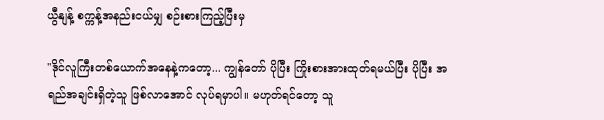ယွီနျန့် စက္ကန့်အနည်းငယ်မျှ စဉ်းစားကြည့်ပြီးမှ

"ဒိုင်လူကြီးတစ်ယောက်အနေနဲ့ကတော့... ကျွန်တော် ပိုပြီး ကြိုးစားအားထုတ်ရမယ်ပြီး ပိုပြီး အရည်အချင်းရှိတဲ့သူ ဖြစ်လာအောင် လုပ်ရမှာပါ။ မဟုတ်ရင်တော့ သူ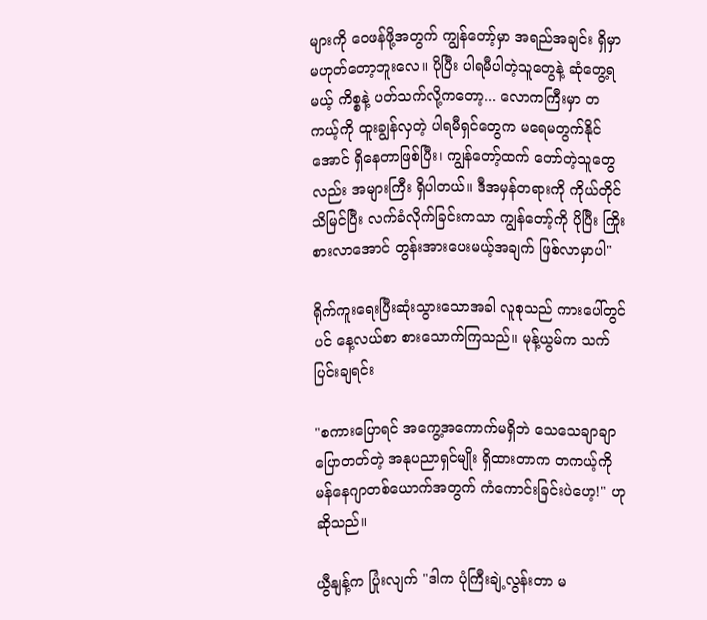များကို ဝေဖန်ဖို့အတွက် ကျွန်တော့်မှာ အရည်အချင်း ရှိမှာ မဟုတ်တော့ဘူးလေ။ ပိုပြီး ပါရမီပါတဲ့သူတွေနဲ့ ဆုံတွေ့ရမယ့် ကိစ္စနဲ့ ပတ်သက်လို့ကတော့... လောကကြီးမှာ တကယ့်ကို ထူးချွန်လှတဲ့ ပါရမီရှင်တွေက မရေမတွက်နိုင်အောင် ရှိနေတာဖြစ်ပြီး၊ ကျွန်တော့်ထက် တော်တဲ့သူတွေလည်း အများကြီး ရှိပါတယ်။ ဒီအမှန်တရားကို ကိုယ်တိုင် သိမြင်ပြီး လက်ခံလိုက်ခြင်းကသာ ကျွန်တော့်ကို ပိုပြီး ကြိုးစားလာအောင် တွန်းအားပေးမယ့်အချက် ဖြစ်လာမှာပါ"

ရိုက်ကူးရေးပြီးဆုံးသွားသောအခါ လူစုသည် ကားပေါ်တွင်ပင် နေ့လယ်စာ စားသောက်ကြသည်။ မုန့်ယွမ်က သက်ပြင်းချရင်း

"စကားပြောရင် အကွေ့အကောက်မရှိဘဲ သေသေချာချာ ပြောတတ်တဲ့ အနုပညာရှင်မျိုး ရှိထားတာက တကယ့်ကို မန်နေဂျာတစ်ယောက်အတွက် ကံကောင်းခြင်းပဲဟေ့!" ဟု ဆိုသည်။

ယွီနျန့်က ပြုံးလျက် "ဒါက ပုံကြီးချဲ့လွန်းတာ မ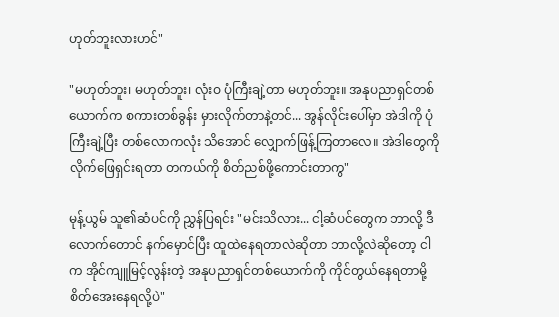ဟုတ်ဘူးလားဟင်"

"မဟုတ်ဘူး၊ မဟုတ်ဘူး၊ လုံးဝ ပုံကြီးချဲ့တာ မဟုတ်ဘူး။ အနုပညာရှင်တစ်ယောက်က စကားတစ်ခွန်း မှားလိုက်တာနဲ့တင်... အွန်လိုင်းပေါ်မှာ အဲဒါကို ပုံကြီးချဲ့ပြီး တစ်လောကလုံး သိအောင် လျှောက်ဖြန့်ကြတာလေ။ အဲဒါတွေကို လိုက်ဖြေရှင်းရတာ တကယ်ကို စိတ်ညစ်ဖို့ကောင်းတာကွ"

မုန့်ယွမ် သူ၏ဆံပင်ကို ညွှန်ပြရင်း "မင်းသိလား... ငါ့ဆံပင်တွေက ဘာလို့ ဒီလောက်တောင် နက်မှောင်ပြီး ထူထဲနေရတာလဲဆိုတာ ဘာလို့လဲဆိုတော့ ငါက အိုင်ကျူမြင့်လွန်းတဲ့ အနုပညာရှင်တစ်ယောက်ကို ကိုင်တွယ်နေရတာမို့ စိတ်အေးနေရလို့ပဲ"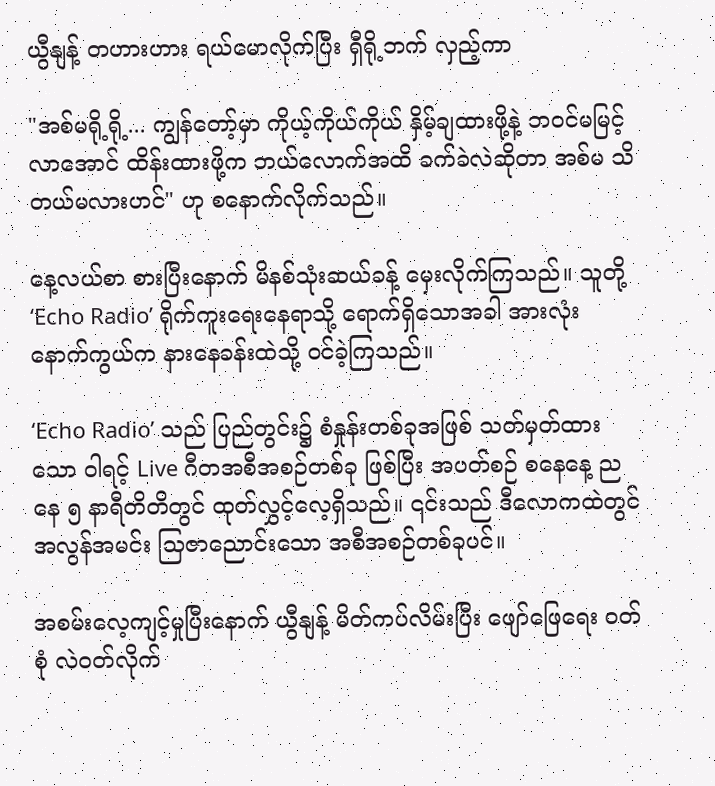ယွီနျန့် တဟားဟား ရယ်မောလိုက်ပြီး ရှီရို့ဘက် လှည့်ကာ

"အစ်မရို့ရို့... ကျွန်တော့်မှာ ကိုယ့်ကိုယ်ကိုယ် နှိမ့်ချထားဖို့နဲ့ ဘဝင်မမြင့်လာအောင် ထိန်းထားဖို့က ဘယ်လောက်အထိ ခက်ခဲလဲဆိုတာ အစ်မ သိတယ်မလားဟင်" ဟု စနောက်လိုက်သည်။

နေ့လယ်စာ စားပြီးနောက် မိနစ်သုံးဆယ်ခန့် မှေးလိုက်ကြသည်။ သူတို့ ‘Echo Radio’ ရိုက်ကူးရေးနေရာသို့ ရောက်ရှိသောအခါ အားလုံး နောက်ကွယ်က နားနေခန်းထဲသို့ ဝင်ခဲ့ကြသည်။

‘Echo Radio’ သည် ပြည်တွင်း၌ စံနှုန်းတစ်ခုအဖြစ် သတ်မှတ်ထားသော ဝါရင့် Live ဂီတအစီအစဉ်တစ်ခု ဖြစ်ပြီး အပတ်စဉ် စနေနေ့ ညနေ ၅ နာရီတိတိတွင် ထုတ်လွှင့်လေ့ရှိသည်။ ၎င်းသည် ဒီလောကထဲတွင် အလွန်အမင်း သြဇာညောင်းသော အစီအစဉ်တစ်ခုပင်။

အစမ်းလေ့ကျင့်မှုပြီးနောက် ယွီနျန့် မိတ်ကပ်လိမ်းပြီး ဖျော်ဖြေရေး ဝတ်စုံ လဲဝတ်လိုက်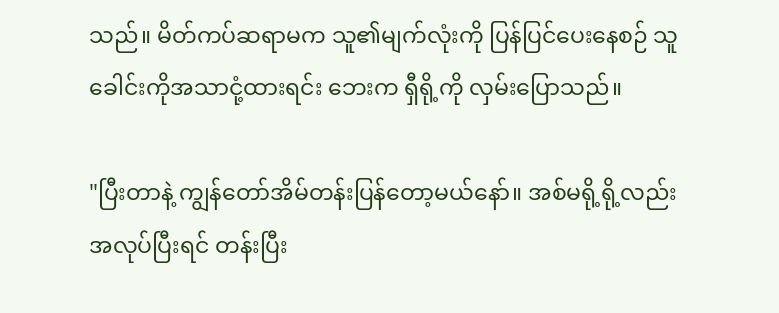သည်။ မိတ်ကပ်ဆရာမက သူ၏မျက်လုံးကို ပြန်ပြင်ပေးနေစဉ် သူ ခေါင်းကိုအသာငုံ့ထားရင်း ဘေးက ရှီရို့ကို လှမ်းပြောသည်။

"ပြီးတာနဲ့ ကျွန်တော်အိမ်တန်းပြန်တော့မယ်နော်။ အစ်မရို့ရို့လည်း အလုပ်ပြီးရင် တန်းပြီး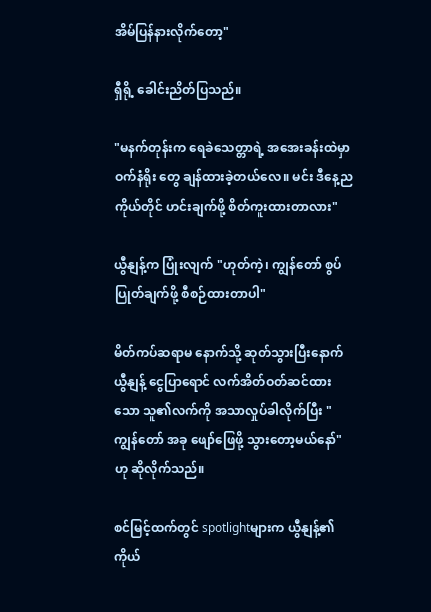အိမ်ပြန်နားလိုက်တော့"

ရှီရို့ ခေါင်းညိတ်ပြသည်။

"မနက်တုန်းက ရေခဲသေတ္တာရဲ့ အအေးခန်းထဲမှာ ဝက်နံရိုး တွေ ချန်ထားခဲ့တယ်လေ။ မင်း ဒီနေ့ည ကိုယ်တိုင် ဟင်းချက်ဖို့ စိတ်ကူးထားတာလား"

ယွီနျန့်က ပြုံးလျက် "ဟုတ်ကဲ့၊ ကျွန်တော် စွပ်ပြုတ်ချက်ဖို့ စီစဉ်ထားတာပါ"

မိတ်ကပ်ဆရာမ နောက်သို့ ဆုတ်သွားပြီးနောက် ယွီနျန့် ငွေပြာရောင် လက်အိတ်ဝတ်ဆင်ထားသော သူ၏လက်ကို အသာလှုပ်ခါလိုက်ပြီး "ကျွန်တော် အခု ဖျော်ဖြေဖို့ သွားတော့မယ်နော်" ဟု ဆိုလိုက်သည်။

စင်မြင့်ထက်တွင် spotlightများက ယွီနျန့်၏ ကိုယ်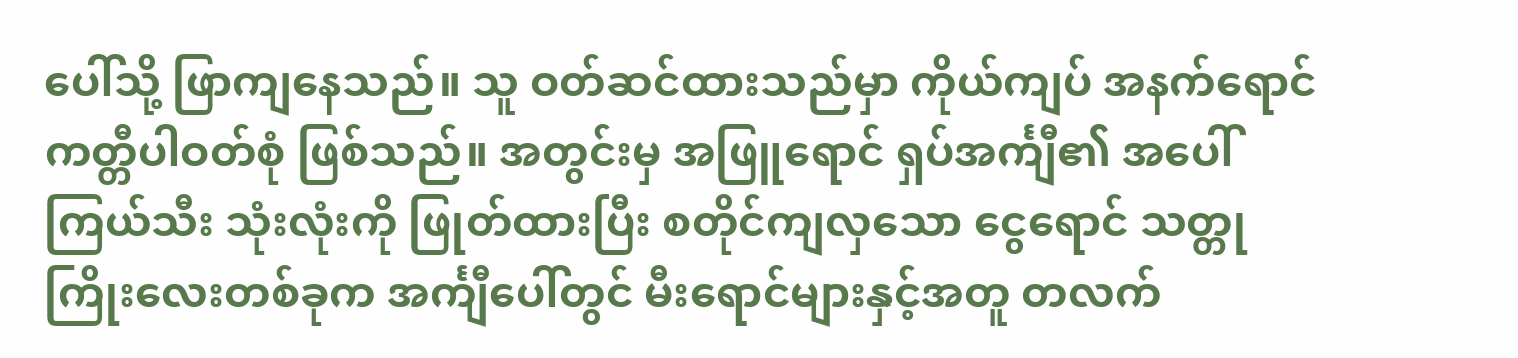ပေါ်သို့ ဖြာကျနေသည်။ သူ ဝတ်ဆင်ထားသည်မှာ ကိုယ်ကျပ် အနက်ရောင် ကတ္တီပါဝတ်စုံ ဖြစ်သည်။ အတွင်းမှ အဖြူရောင် ရှပ်အင်္ကျီ၏ အပေါ်ကြယ်သီး သုံးလုံးကို ဖြုတ်ထားပြီး စတိုင်ကျလှသော ငွေရောင် သတ္တုကြိုးလေးတစ်ခုက အင်္ကျီပေါ်တွင် မီးရောင်များနှင့်အတူ တလက်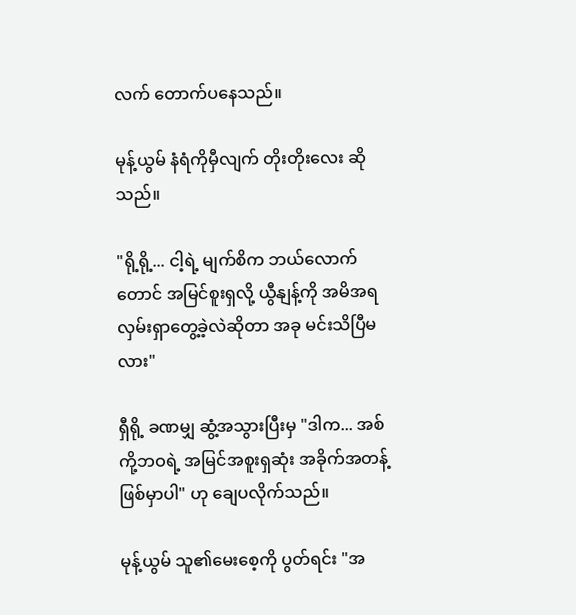လက် တောက်ပနေသည်။

မုန့်ယွမ် နံရံကိုမှီလျက် တိုးတိုးလေး ဆိုသည်။

"ရို့ရို့... ငါ့ရဲ့ မျက်စိက ဘယ်လောက်တောင် အမြင်စူးရှလို့ ယွီနျန့်ကို အမိအရ လှမ်းရှာတွေ့ခဲ့လဲဆိုတာ အခု မင်းသိပြီမလား"

ရှီရို့ ခဏမျှ ဆွံ့အသွားပြီးမှ "ဒါက... အစ်ကို့ဘဝရဲ့ အမြင်အစူးရှဆုံး အခိုက်အတန့် ဖြစ်မှာပါ" ဟု ချေပလိုက်သည်။

မုန့်ယွမ် သူ၏မေးစေ့ကို ပွတ်ရင်း "အ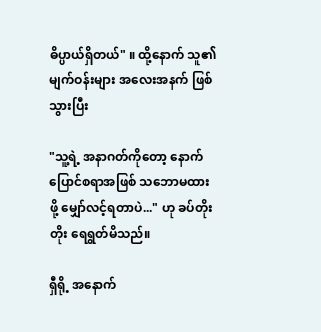ဓိပ္ပာယ်ရှိတယ်" ။ ထို့နောက် သူ၏မျက်ဝန်းများ အလေးအနက် ဖြစ်သွားပြီး

"သူ့ရဲ့ အနာဂတ်ကိုတော့ နောက်ပြောင်စရာအဖြစ် သဘောမထားဖို့ မျှော်လင့်ရတာပဲ..." ဟု ခပ်တိုးတိုး ရေရွတ်မိသည်။

ရှီရို့ အနောက်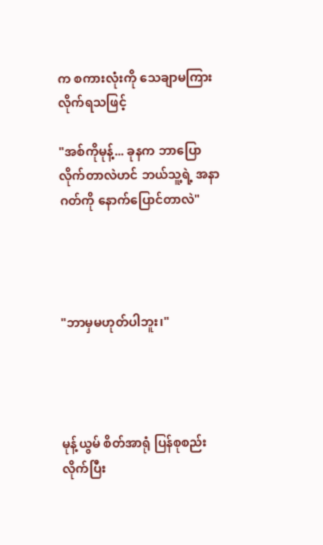က စကားလုံးကို သေချာမကြားလိုက်ရသဖြင့်

"အစ်ကိုမုန့်... ခုနက ဘာပြောလိုက်တာလဲဟင် ဘယ်သူ့ရဲ့ အနာဂတ်ကို နောက်ပြောင်တာလဲ"




"ဘာမှမဟုတ်ပါဘူး၊"




မုန့်ယွမ် စိတ်အာရုံ ပြန်စုစည်းလိုက်ပြီး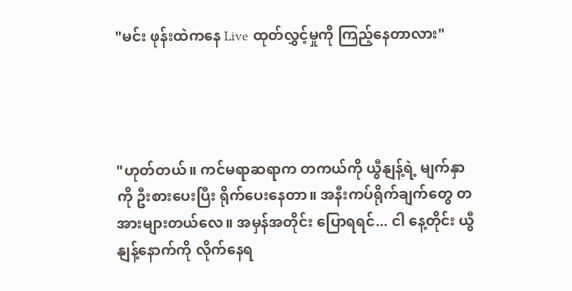"မင်း ဖုန်းထဲကနေ Live ထုတ်လွှင့်မှုကို ကြည့်နေတာလား"




"ဟုတ်တယ်။ ကင်မရာဆရာက တကယ်ကို ယွီနျန့်ရဲ့ မျက်နှာကို ဦးစားပေးပြီး ရိုက်ပေးနေတာ။ အနီးကပ်ရိုက်ချက်တွေ တအားများတယ်လေ။ အမှန်အတိုင်း ပြောရရင်... ငါ နေ့တိုင်း ယွီနျန့်နောက်ကို လိုက်နေရ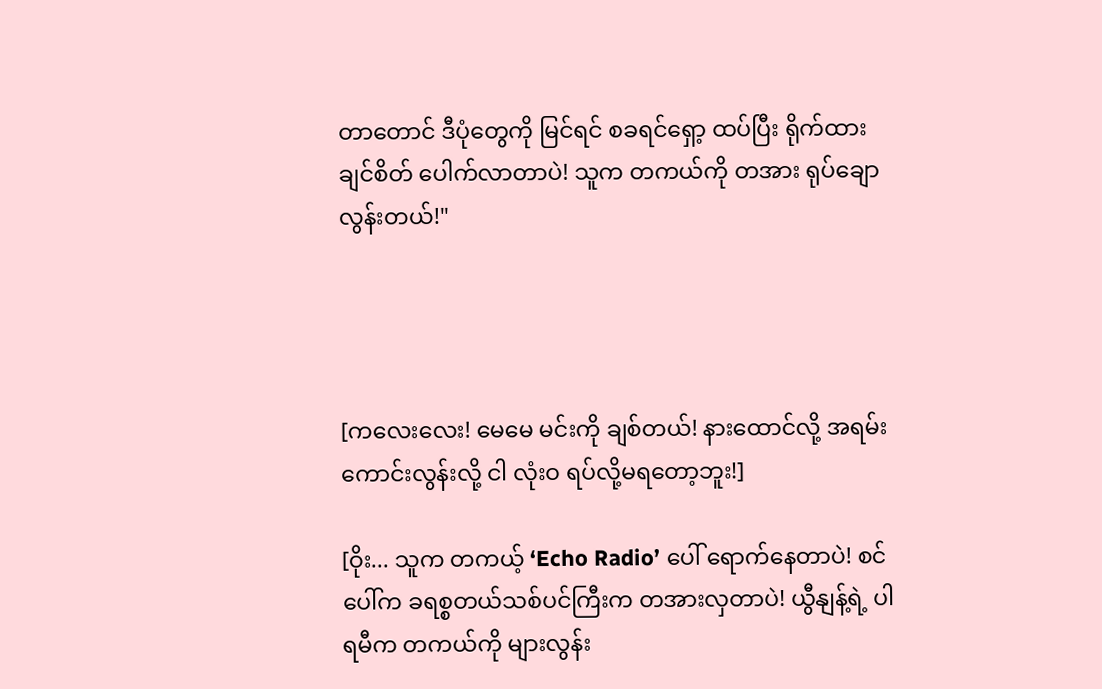တာတောင် ဒီပုံတွေကို မြင်ရင် စခရင်ရှော့ ထပ်ပြီး ရိုက်ထားချင်စိတ် ပေါက်လာတာပဲ! သူက တကယ်ကို တအား ရုပ်ချောလွန်းတယ်!"




[ကလေးလေး! မေမေ မင်းကို ချစ်တယ်! နားထောင်လို့ အရမ်းကောင်းလွန်းလို့ ငါ လုံးဝ ရပ်လို့မရတော့ဘူး!]

[ဝိုး... သူက တကယ့် ‘Echo Radio’ ပေါ် ရောက်နေတာပဲ! စင်ပေါ်က ခရစ္စတယ်သစ်ပင်ကြီးက တအားလှတာပဲ! ယွီနျန့်ရဲ့ ပါရမီက တကယ်ကို များလွန်း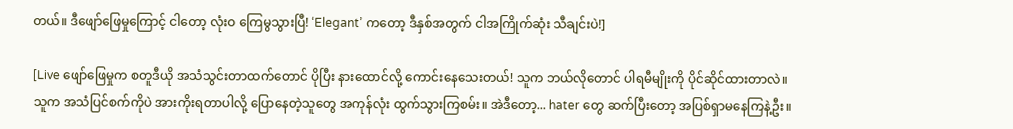တယ်။ ဒီဖျော်ဖြေမှုကြောင့် ငါတော့ လုံးဝ ကြေမွသွားပြီ! ‘Elegant’ ကတော့ ဒီနှစ်အတွက် ငါအကြိုက်ဆုံး သီချင်းပဲ!]

[Live ဖျော်ဖြေမှုက စတူဒီယို အသံသွင်းတာထက်တောင် ပိုပြီး နားထောင်လို့ ကောင်းနေသေးတယ်! သူက ဘယ်လိုတောင် ပါရမီမျိုးကို ပိုင်ဆိုင်ထားတာလဲ။ သူက အသံပြင်စက်ကိုပဲ အားကိုးရတာပါလို့ ပြောနေတဲ့သူတွေ အကုန်လုံး ထွက်သွားကြစမ်း။ အဲဒီတော့... hater တွေ ဆက်ပြီးတော့ အပြစ်ရှာမနေကြနဲ့ဦး။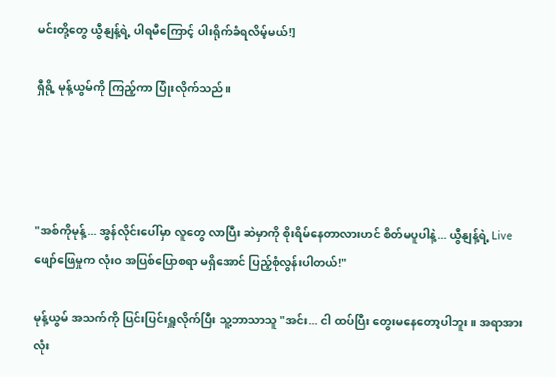မင်းတို့တွေ ယွီနျန့်ရဲ့ ပါရမီကြောင့် ပါးရိုက်ခံရလိမ့်မယ်!]

ရှီရို့ မုန့်ယွမ်ကို ကြည့်ကာ ပြုံးလိုက်သည်။




"အစ်ကိုမုန့်... အွန်လိုင်းပေါ်မှာ လူတွေ လာပြီး ဆဲမှာကို စိုးရိမ်နေတာလားဟင် စိတ်မပူပါနဲ့... ယွီနျန့်ရဲ့ Live ဖျော်ဖြေမှုက လုံးဝ အပြစ်ပြောစရာ မရှိအောင် ပြည့်စုံလွန်းပါတယ်!"

မုန့်ယွမ် အသက်ကို ပြင်းပြင်းရှူလိုက်ပြီး သူ့ဘာသာသူ "အင်း... ငါ ထပ်ပြီး တွေးမနေတော့ပါဘူး။ အရာအားလုံး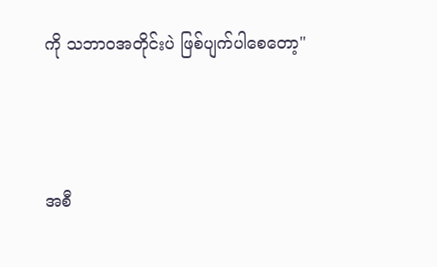ကို သဘာဝအတိုင်းပဲ ဖြစ်ပျက်ပါစေတော့"




အစီ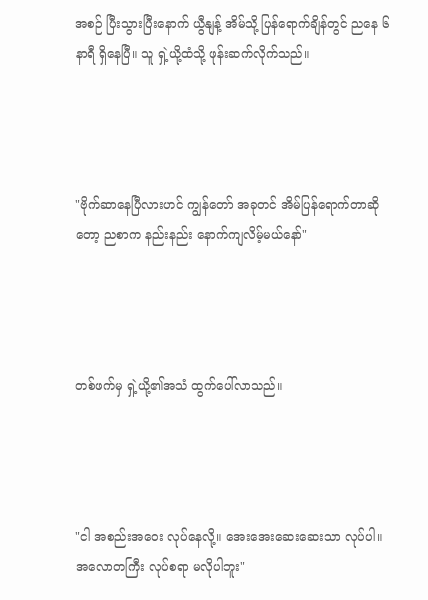အစဉ် ပြီးသွားပြီးနောက် ယွီနျန့် အိမ်သို့ ပြန်ရောက်ချိန်တွင် ညနေ ၆ နာရီ ရှိနေပြီ။ သူ ရှဲ့ယို့ထံသို့ ဖုန်းဆက်လိုက်သည်။




"ဗိုက်ဆာနေပြီလားဟင် ကျွန်တော် အခုတင် အိမ်ပြန်ရောက်တာဆိုတော့ ညစာက နည်းနည်း နောက်ကျလိမ့်မယ်နော်"




တစ်ဖက်မှ ရှဲ့ယို့၏အသံ ထွက်ပေါ်လာသည်။




"ငါ အစည်းအဝေး လုပ်နေလို့။ အေးအေးဆေးဆေးသာ လုပ်ပါ။ အလောတကြီး လုပ်စရာ မလိုပါဘူး"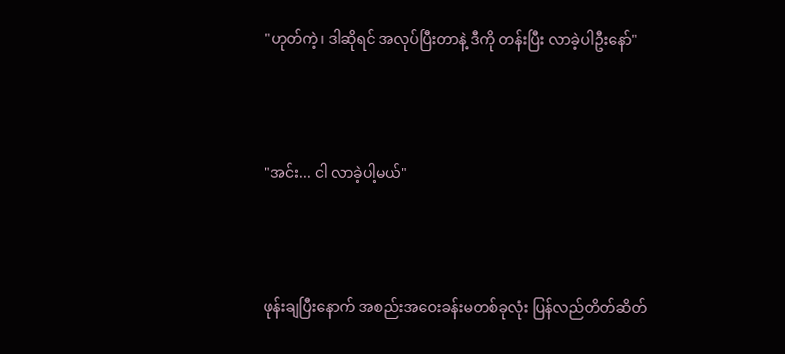"ဟုတ်ကဲ့၊ ဒါဆိုရင် အလုပ်ပြီးတာနဲ့ ဒီကို တန်းပြီး လာခဲ့ပါဦးနော်"




"အင်း... ငါ လာခဲ့ပါ့မယ်"




ဖုန်းချပြီးနောက် အစည်းအဝေးခန်းမတစ်ခုလုံး ပြန်လည်တိတ်ဆိတ်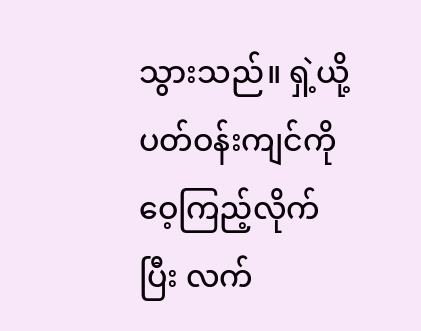သွားသည်။ ရှဲ့ယို့ ပတ်ဝန်းကျင်ကို ဝေ့ကြည့်လိုက်ပြီး လက်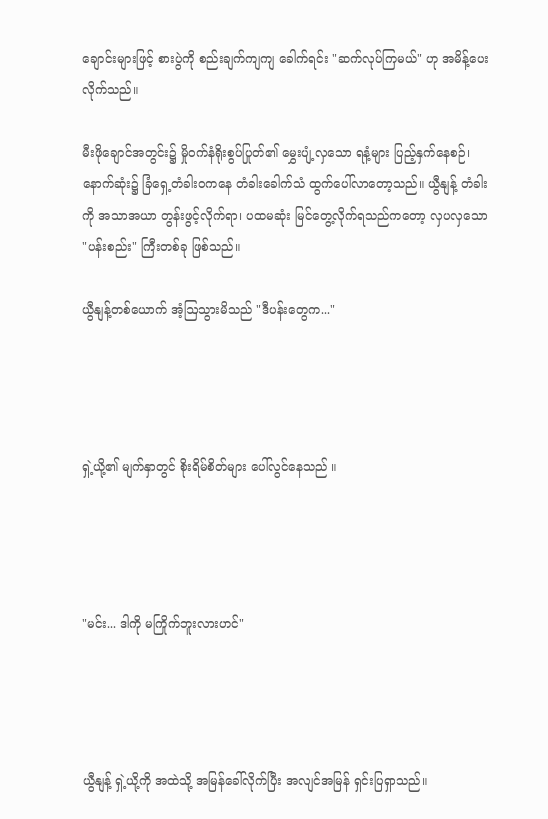ချောင်းများဖြင့် စားပွဲကို စည်းချက်ကျကျ ခေါက်ရင်း "ဆက်လုပ်ကြမယ်" ဟု အမိန့်ပေးလိုက်သည်။

မီးဖိုချောင်အတွင်း၌ မှိုဝက်နံရိုးစွပ်ပြုတ်၏ မွှေးပျံ့လှသော ရနံ့များ ပြည့်နှက်နေစဉ်၊ နောက်ဆုံး၌ ခြံရှေ့တံခါးဝကနေ တံခါးခေါက်သံ ထွက်ပေါ်လာတော့သည်။ ယွီနျန့် တံခါးကို အသာအယာ တွန်းဖွင့်လိုက်ရာ၊ ပထမဆုံး မြင်တွေ့လိုက်ရသည်ကတော့ လှပလှသော "ပန်းစည်း" ကြီးတစ်ခု ဖြစ်သည်။

ယွီနျန့်တစ်ယောက် အံ့ဩသွားမိသည် "ဒီပန်းတွေက..."




ရှဲ့ယို့၏ မျက်နှာတွင် စိုးရိမ်စိတ်များ ပေါ်လွင်နေသည် ။




"မင်း... ဒါကို မကြိုက်ဘူးလားဟင်"




ယွီနျန့် ရှဲ့ယို့ကို အထဲသို့ အမြန်ခေါ်လိုက်ပြီး အလျင်အမြန် ရှင်းပြရှာသည်။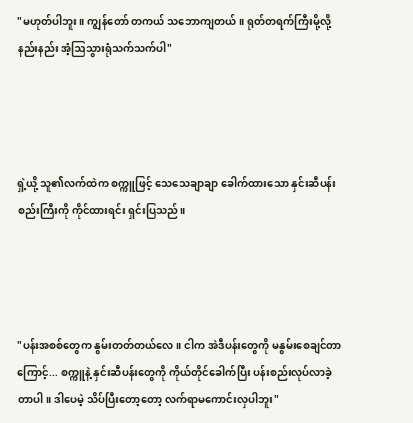"မဟုတ်ပါဘူး။ ကျွန်တော် တကယ် သဘောကျတယ်။ ရုတ်တရက်ကြီးမို့လို့ နည်းနည်း အံ့ဩသွားရုံသက်သက်ပါ"




ရှဲ့ယို့ သူ၏လက်ထဲက စက္ကူဖြင့် သေသေချာချာ ခေါက်ထားသော နှင်းဆီပန်းစည်းကြီးကို ကိုင်ထားရင်း ရှင်းပြသည်။




"ပန်းအစစ်တွေက နွမ်းတတ်တယ်လေ။ ငါက အဲဒီပန်းတွေကို မနွမ်းစေချင်တာကြောင့်... စက္ကူနဲ့ နှင်းဆီပန်းတွေကို ကိုယ်တိုင်ခေါက်ပြီး ပန်းစည်းလုပ်လာခဲ့တာပါ။ ဒါပေမဲ့ သိပ်ပြီးတော့တော့ လက်ရာမကောင်းလှပါဘူး"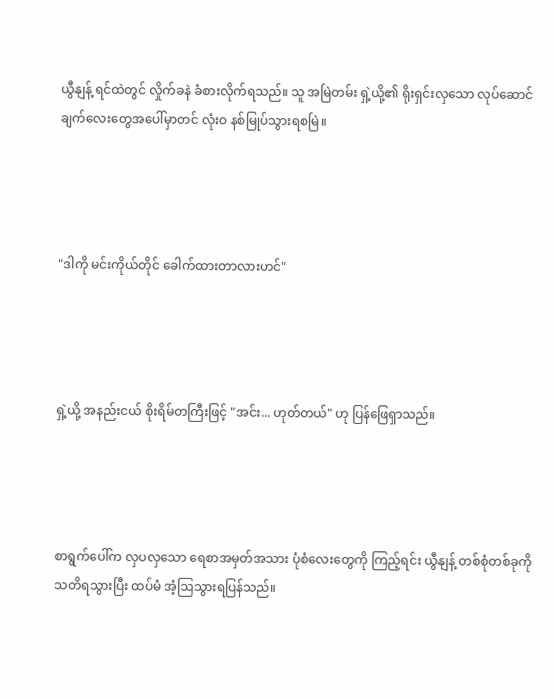ယွီနျန့် ရင်ထဲတွင် လှိုက်ခနဲ ခံစားလိုက်ရသည်။ သူ အမြဲတမ်း ရှဲ့ယို့၏ ရိုးရှင်းလှသော လုပ်ဆောင်ချက်လေးတွေအပေါ်မှာတင် လုံးဝ နစ်မြုပ်သွားရစမြဲ။




"ဒါကို မင်းကိုယ်တိုင် ခေါက်ထားတာလားဟင်"




ရှဲ့ယို့ အနည်းငယ် စိုးရိမ်တကြီးဖြင့် "အင်း... ဟုတ်တယ်" ဟု ပြန်ဖြေရှာသည်။




စာရွက်ပေါ်က လှပလှသော ရေစာအမှတ်အသား ပုံစံလေးတွေကို ကြည့်ရင်း ယွီနျန့် တစ်စုံတစ်ခုကို သတိရသွားပြီး ထပ်မံ အံ့ဩသွားရပြန်သည်။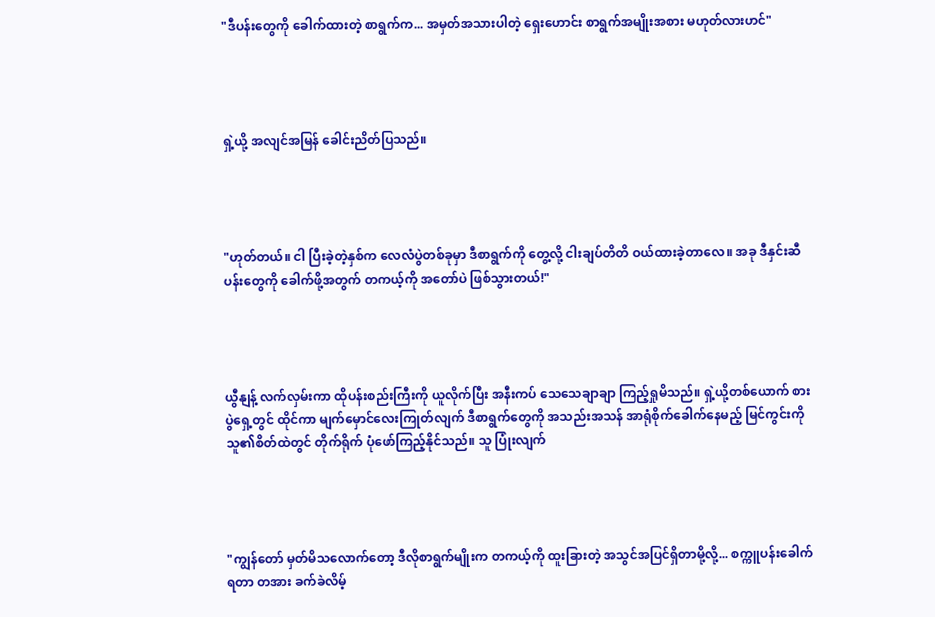"ဒီပန်းတွေကို ခေါက်ထားတဲ့ စာရွက်က... အမှတ်အသားပါတဲ့ ရှေးဟောင်း စာရွက်အမျိုးအစား မဟုတ်လားဟင်"




ရှဲ့ယို့ အလျင်အမြန် ခေါင်းညိတ်ပြသည်။




"ဟုတ်တယ်။ ငါ ပြီးခဲ့တဲ့နှစ်က လေလံပွဲတစ်ခုမှာ ဒီစာရွက်ကို တွေ့လို့ ငါးချပ်တိတိ ဝယ်ထားခဲ့တာလေ။ အခု ဒီနှင်းဆီပန်းတွေကို ခေါက်ဖို့အတွက် တကယ့်ကို အတော်ပဲ ဖြစ်သွားတယ်!"




ယွီနျန့် လက်လှမ်းကာ ထိုပန်းစည်းကြီးကို ယူလိုက်ပြီး အနီးကပ် သေသေချာချာ ကြည့်ရှုမိသည်။ ရှဲ့ယို့တစ်ယောက် စားပွဲရှေ့တွင် ထိုင်ကာ မျက်မှောင်လေးကြုတ်လျက် ဒီစာရွက်တွေကို အသည်းအသန် အာရုံစိုက်ခေါက်နေမည့် မြင်ကွင်းကို သူ၏စိတ်ထဲတွင် တိုက်ရိုက် ပုံဖော်ကြည့်နိုင်သည်။ သူ ပြုံးလျက်




"ကျွန်တော် မှတ်မိသလောက်တော့ ဒီလိုစာရွက်မျိုးက တကယ့်ကို ထူးခြားတဲ့ အသွင်အပြင်ရှိတာမို့လို့... စက္ကူပန်းခေါက်ရတာ တအား ခက်ခဲလိမ့်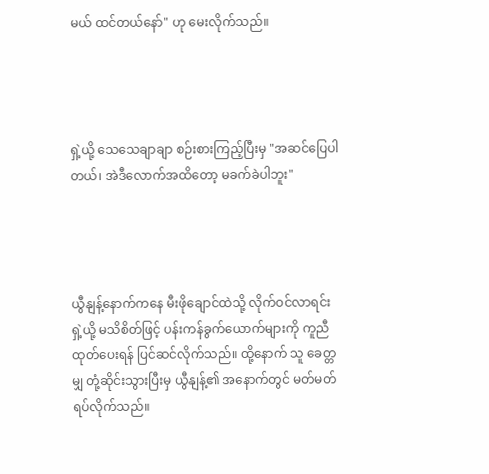မယ် ထင်တယ်နော်" ဟု မေးလိုက်သည်။




ရှဲ့ယို့ သေသေချာချာ စဉ်းစားကြည့်ပြီးမှ "အဆင်ပြေပါတယ်၊ အဲဒီလောက်အထိတော့ မခက်ခဲပါဘူး"




ယွီနျန့်နောက်ကနေ မီးဖိုချောင်ထဲသို့ လိုက်ဝင်လာရင်း ရှဲ့ယို့ မသိစိတ်ဖြင့် ပန်းကန်ခွက်ယောက်များကို ကူညီထုတ်ပေးရန် ပြင်ဆင်လိုက်သည်။ ထို့နောက် သူ ခေတ္တမျှ တုံ့ဆိုင်းသွားပြီးမှ ယွီနျန့်၏ အနောက်တွင် မတ်မတ်ရပ်လိုက်သည်။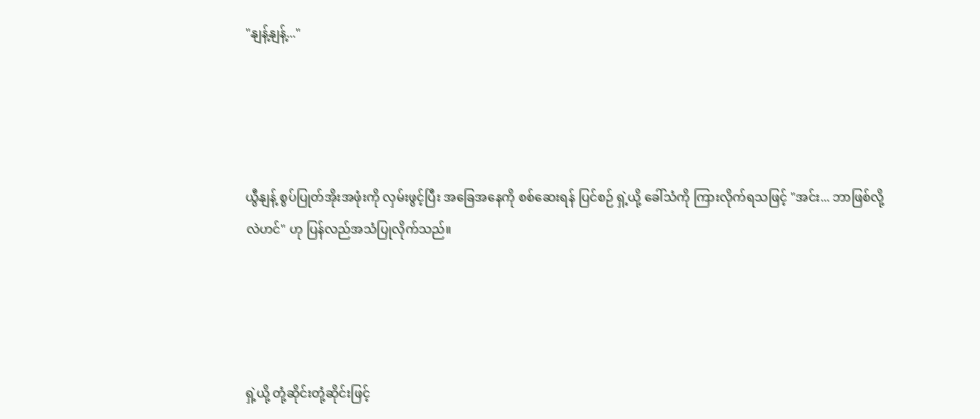"နျန့်နျန့်..."




ယွီနျန့် စွပ်ပြုတ်အိုးအဖုံးကို လှမ်းဖွင့်ပြီး အခြေအနေကို စစ်ဆေးရန် ပြင်စဉ် ရှဲ့ယို့ ခေါ်သံကို ကြားလိုက်ရသဖြင့် "အင်း... ဘာဖြစ်လို့လဲဟင်" ဟု ပြန်လည်အသံပြုလိုက်သည်။




ရှဲ့ယို့ တုံ့ဆိုင်းတုံ့ဆိုင်းဖြင့်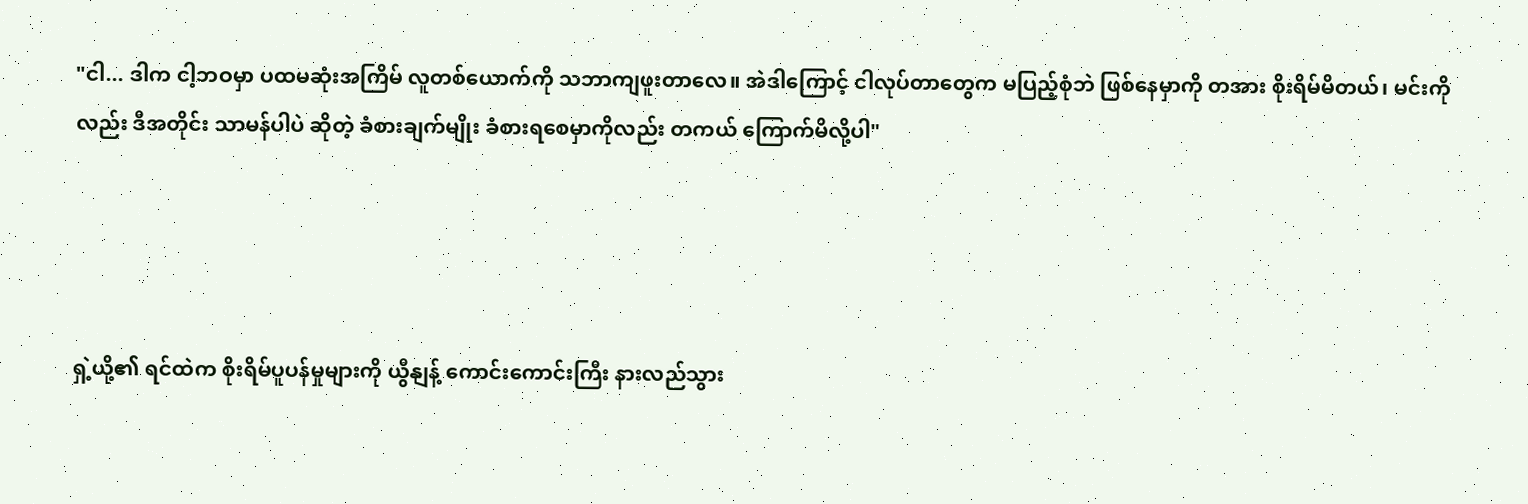"ငါ... ဒါက ငါ့ဘဝမှာ ပထမဆုံးအကြိမ် လူတစ်ယောက်ကို သဘာကျဖူးတာလေ။ အဲဒါကြောင့် ငါလုပ်တာတွေက မပြည့်စုံဘဲ ဖြစ်နေမှာကို တအား စိုးရိမ်မိတယ်၊ မင်းကိုလည်း ဒီအတိုင်း သာမန်ပါပဲ ဆိုတဲ့ ခံစားချက်မျိုး ခံစားရစေမှာကိုလည်း တကယ် ကြောက်မိလို့ပါ"




ရှဲ့ယို့၏ ရင်ထဲက စိုးရိမ်ပူပန်မှုများကို ယွီနျန့် ကောင်းကောင်းကြီး နားလည်သွား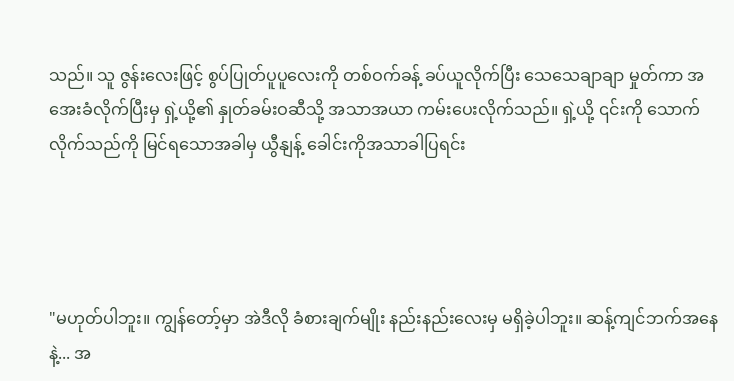သည်။ သူ ဇွန်းလေးဖြင့် စွပ်ပြုတ်ပူပူလေးကို တစ်ဝက်ခန့် ခပ်ယူလိုက်ပြီး သေသေချာချာ မှုတ်ကာ အအေးခံလိုက်ပြီးမှ ရှဲ့ယို့၏ နှုတ်ခမ်းဝဆီသို့ အသာအယာ ကမ်းပေးလိုက်သည်။ ရှဲ့ယို့ ၎င်းကို သောက်လိုက်သည်ကို မြင်ရသောအခါမှ ယွီနျန့် ခေါင်းကိုအသာခါပြရင်း




"မဟုတ်ပါဘူး။ ကျွန်တော့်မှာ အဲဒီလို ခံစားချက်မျိုး နည်းနည်းလေးမှ မရှိခဲ့ပါဘူး။ ဆန့်ကျင်ဘက်အနေနဲ့... အ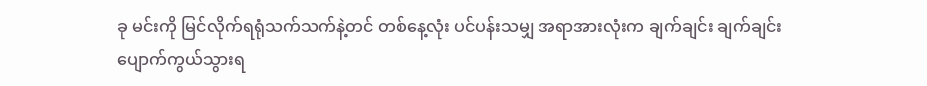ခု မင်းကို မြင်လိုက်ရရုံသက်သက်နဲ့တင် တစ်နေ့လုံး ပင်ပန်းသမျှ အရာအားလုံးက ချက်ချင်း ချက်ချင်း ပျောက်ကွယ်သွားရ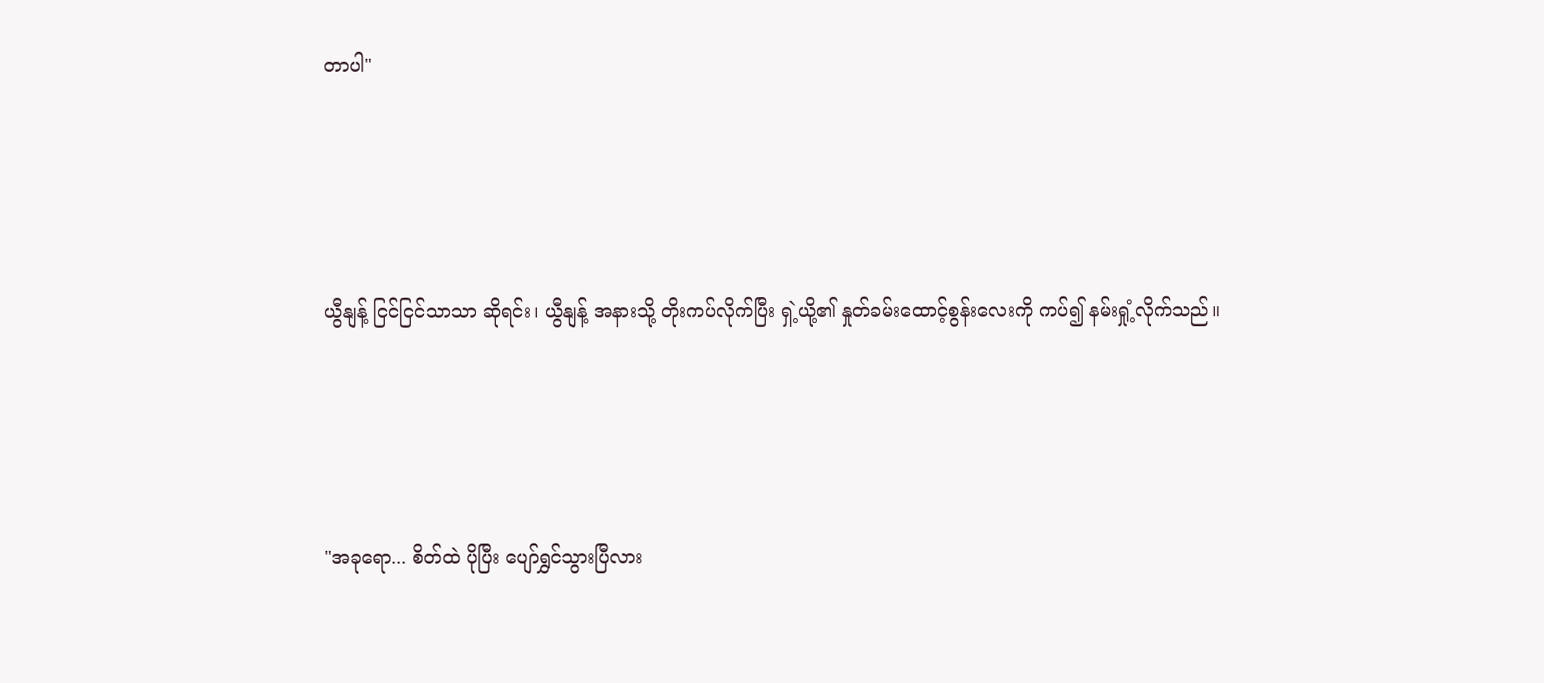တာပါ"




ယွီနျန့် ငြင်ငြင်သာသာ ဆိုရင်း၊ ယွီနျန့် အနားသို့ တိုးကပ်လိုက်ပြီး ရှဲ့ယို့၏ နှုတ်ခမ်းထောင့်စွန်းလေးကို ကပ်၍ နမ်းရှုံ့လိုက်သည်။




"အခုရော... စိတ်ထဲ ပိုပြီး ပျော်ရွှင်သွားပြီလား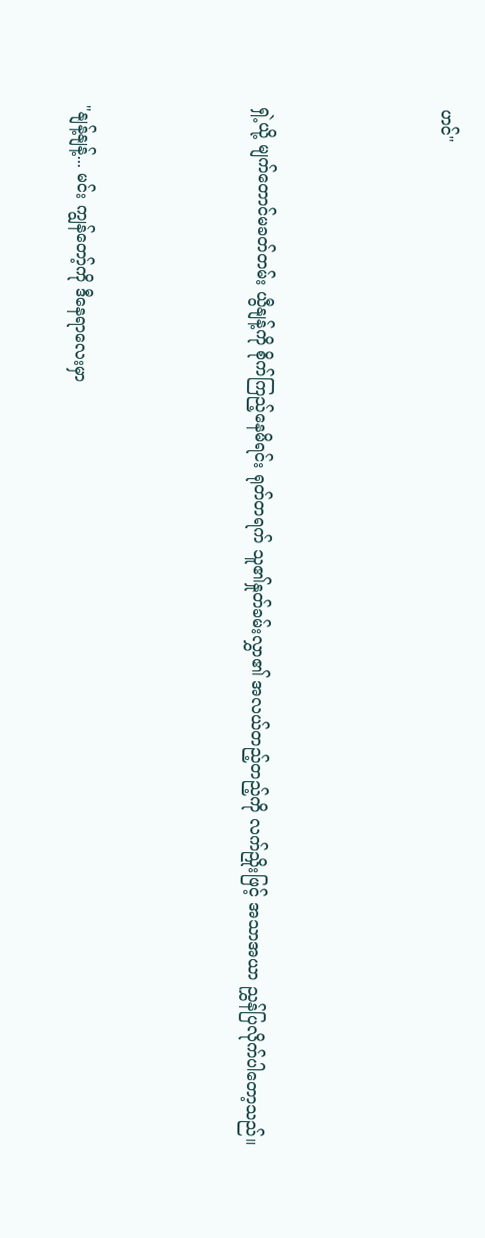ဟင်"




ရှဲ့ယို့ မျက်တောင်မခတ်တမ်း ယွီနျန့်ကို စိုက်ကြည့်နေမိရင်း ရုတ်တရက် သူ၏နှုတ်ခမ်းလွှာ၏ အလယ်တည့်တည့်ကို လက်ညှိုးဖြင့် အသာအယာ ညွှန်ပြလိုက်ပါတော့သည်။




"နျန့်နျန့်... မင်း ကျွန်တော့်ကို ဒီနေရာလေးမှာ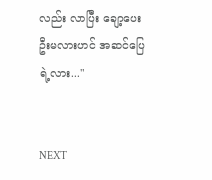လည်း လာပြီး ချော့ပေးဦးမလားဟင် အဆင်ပြေရဲ့လား..."


NEXT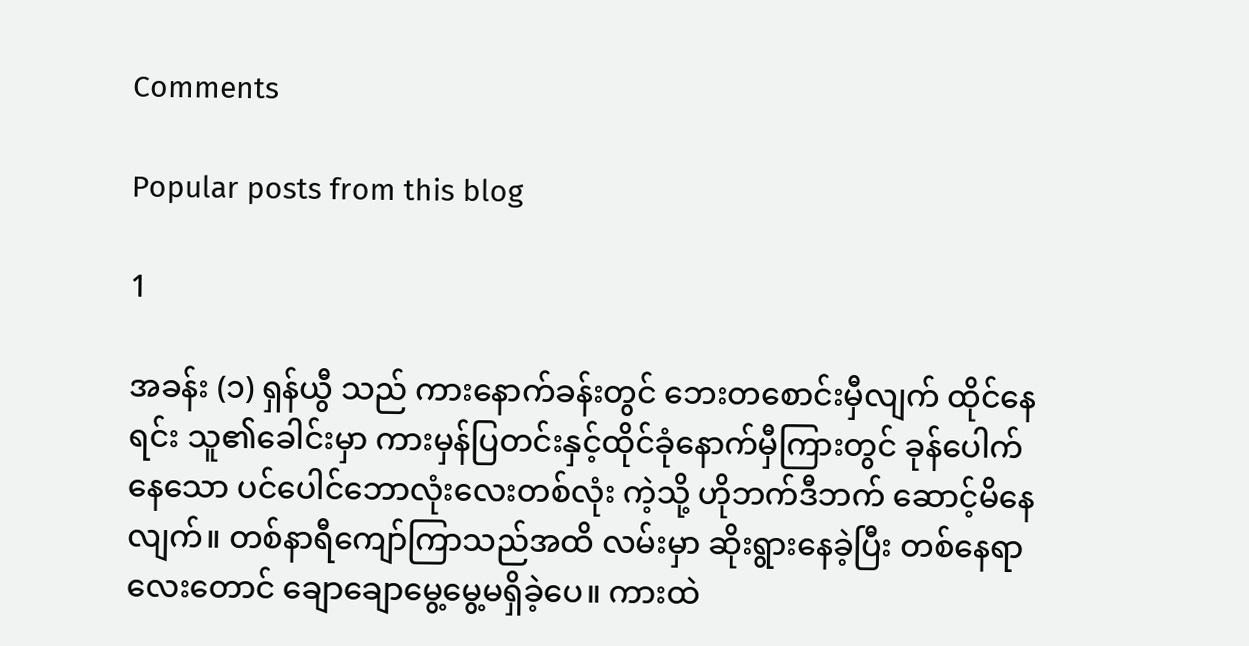Comments

Popular posts from this blog

1

အခန်း (၁) ရှန်ယွီ သည် ကားနောက်ခန်းတွင် ဘေးတစောင်းမှီလျက် ထိုင်နေရင်း သူ၏ခေါင်းမှာ ကားမှန်ပြတင်းနှင့်ထိုင်ခုံနောက်မှီကြားတွင် ခုန်ပေါက်နေသော ပင်ပေါင်ဘောလုံးလေးတစ်လုံး ကဲ့သို့ ဟိုဘက်ဒီဘက် ဆောင့်မိနေလျက်။ တစ်နာရီကျော်ကြာသည်အထိ လမ်းမှာ ဆိုးရွားနေခဲ့ပြီး တစ်နေရာလေးတောင် ချောချောမွေ့မွေ့မရှိခဲ့ပေ။ ကားထဲ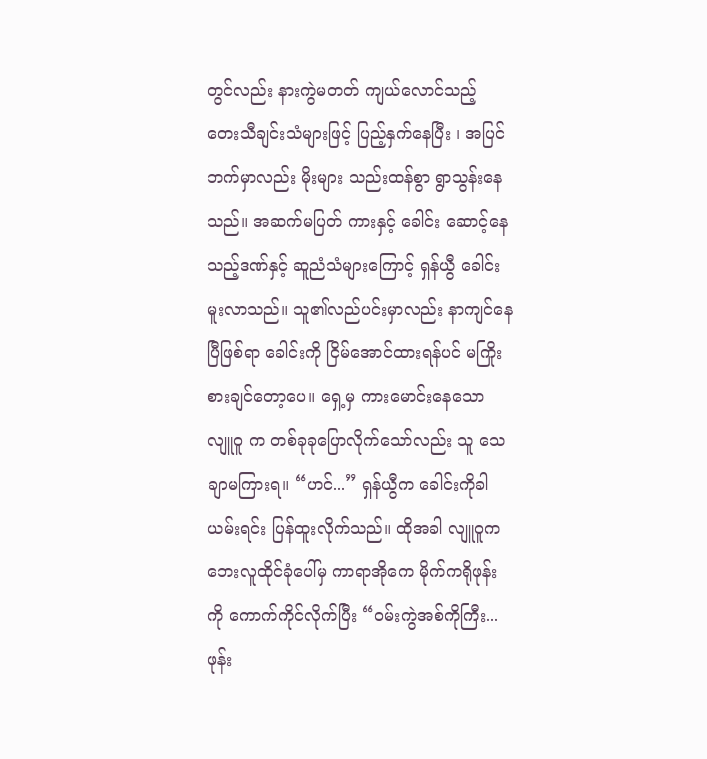တွင်လည်း နားကွဲမတတ် ကျယ်လောင်သည့် တေးသီချင်းသံများဖြင့် ပြည့်နှက်နေပြီး ၊ အပြင်ဘက်မှာလည်း မိုးများ သည်းထန်စွာ ရွာသွန်းနေသည်။ အဆက်မပြတ် ကားနှင့် ခေါင်း ဆောင့်နေသည့်ဒဏ်နှင့် ဆူညံသံများကြောင့် ရှန်ယွီ ခေါင်းမူးလာသည်။ သူ၏လည်ပင်းမှာလည်း နာကျင်နေပြီဖြစ်ရာ ခေါင်းကို ငြိမ်အောင်ထားရန်ပင် မကြိုးစားချင်တော့ပေ။ ရှေ့မှ ကားမောင်းနေသော လျူဝူ က တစ်ခုခုပြောလိုက်သော်လည်း သူ သေချာမကြားရ။ “ဟင်...” ရှန်ယွီက ခေါင်းကိုခါယမ်းရင်း ပြန်ထူးလိုက်သည်။ ထိုအခါ လျူဝူက ဘေးလူထိုင်ခုံပေါ်မှ ကာရာအိုကေ မိုက်ကရိုဖုန်းကို ကောက်ကိုင်လိုက်ပြီး “ဝမ်းကွဲအစ်ကိုကြီး... ဖုန်း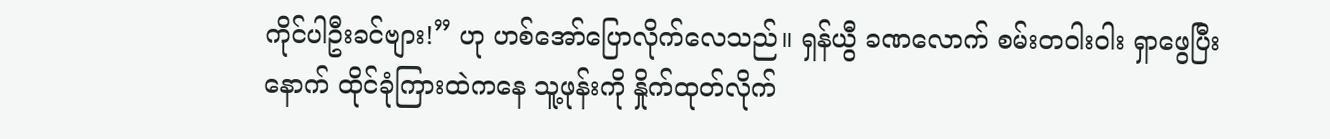ကိုင်ပါဦးခင်ဗျား!” ဟု ဟစ်အော်ပြောလိုက်လေသည်။ ရှန်ယွီ ခဏလောက် စမ်းတဝါးဝါး ရှာဖွေပြီးနောက် ထိုင်ခုံကြားထဲကနေ သူ့ဖုန်းကို နှိုက်ထုတ်လိုက်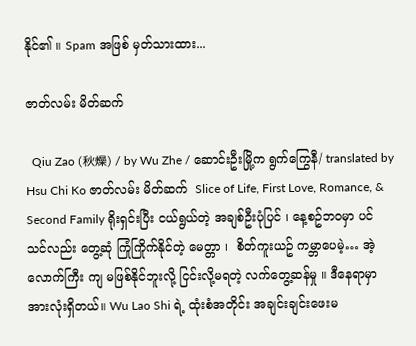နိုင်၏ ။ Spam အဖြစ် မှတ်သားထား...

ဇာတ်လမ်း မိတ်ဆက်

  Qiu Zao (秋燥) / by Wu Zhe / ဆောင်းဦးမြို့က ရွက်ကြွေနီ/ translated by Hsu Chi Ko ဇာတ်လမ်း မိတ်ဆက်  Slice of Life, First Love, Romance, & Second Family ရိုးရှင်းပြီး ငယ်ရွယ်တဲ့ အချစ်ဦးပုံပြင် ၊ နေ့စဥ်ဘဝမှာ ပင် သင်လည်း တွေ့ဆုံ ကြုံကြိုက်နိုင်တဲ့ မေတ္တာ ၊  စိတ်ကူးယဥ် ကမ္ဘာပေမဲ့… အဲ့လောက်ကြီး ကျ မဖြစ်နိုင်ဘူးလို့ ငြင်းလို့မရတဲ့ လက်တွေ့ဆန်မှု ။ ဒီနေရာမှာ အားလုံးရှိတယ်။ Wu Lao Shi ရဲ့ ထုံးစံအတိုင်း အချင်းချင်းဖေးမ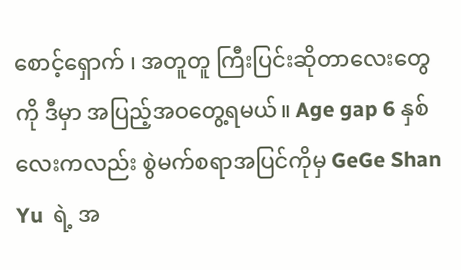စောင့်‌ရှောက် ၊ အတူတူ ကြီးပြင်းဆိုတာလေးတွေကို ဒီမှာ အပြည့်အဝတွေ့ရမယ်။ Age gap 6 နှစ်လေးကလည်း စွဲမက်စရာအပြင်ကိုမှ GeGe Shan Yu  ရဲ့ အ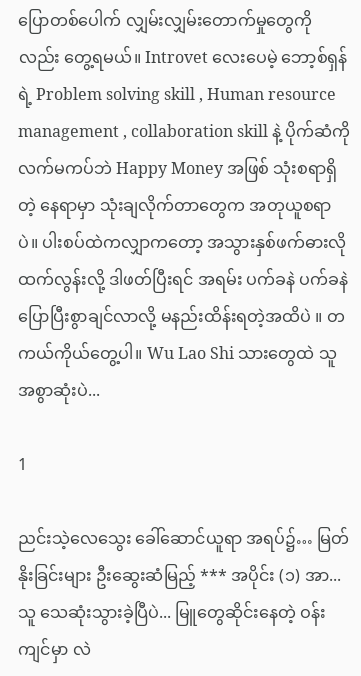ပြောတစ်ပေါက် လျှမ်းလျှမ်းတောက်မှုတွေကိုလည်း တွေ့ရမယ်။ Introvet လေးပေမဲ့ ဘော့စ်ရှန်ရဲ့ Problem solving skill , Human resource management , collaboration skill နဲ့ ပိုက်ဆံကို လက်မကပ်ဘဲ Happy Money အဖြစ် သုံးစရာရှိတဲ့ နေရာမှာ သုံးချလိုက်တာတွေက အတုယူစရာပဲ။ ပါးစပ်ထဲကလျှာကတော့ အသွားနှစ်ဖက်ဓားလို ထက်လွန်းလို့ ဒါဖတ်ပြီးရင် အရမ်း ပက်ခနဲ ပက်ခနဲ ပြောပြီးစွာချင်လာလို့ မနည်းထိန်းရတဲ့အထိပဲ ။ တကယ်ကိုယ်တွေ့ပါ။ Wu Lao Shi သားတွေထဲ သူအစွာဆုံးပဲ...

1

ညင်းသဲ့လေသွေး ခေါ်ဆောင်ယူရာ အရပ်၌… မြတ်နိုးခြင်းများ ဦးဆွေးဆံမြည့် *** အပိုင်း (၁) အာ...သူ သေဆုံးသွားခဲ့ပြီပဲ... မြူတွေဆိုင်းနေတဲ့ ဝန်းကျင်မှာ လဲ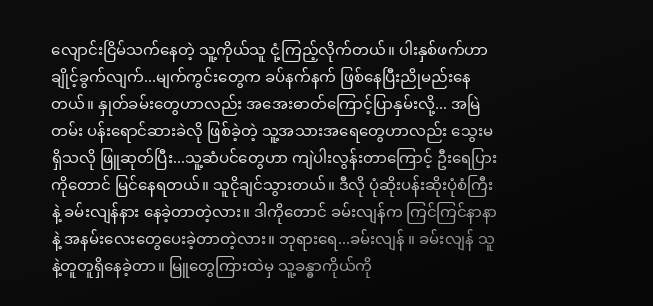လျောင်းငြိမ်သက်နေတဲ့ သူ့ကိုယ်သူ ငုံ့ကြည့်လိုက်တယ်။ ပါးနှစ်ဖက်ဟာ ချိုင့်ခွက်လျက်...မျက်ကွင်းတွေက ခပ်နက်နက် ဖြစ်နေပြီးညိုမည်းနေတယ်။ နှုတ်ခမ်းတွေဟာလည်း အအေးဓာတ်ကြောင့်ပြာနှမ်းလို့... အမြဲတမ်း ပန်းရောင်ဆားခဲလို ဖြစ်ခဲ့တဲ့ သူ့အသားအရေတွေဟာလည်း သွေးမရှိသလို ဖြူဆုတ်ပြီး...သူ့ဆံပင်တွေဟာ ကျဲပါးလွန်းတာ‌ကြောင့် ဦးရေပြားကိုတောင် မြင်နေရတယ်။ သူငိုချင်သွားတယ်။ ဒီလို ပုံဆိုးပန်းဆိုးပုံစံကြီးနဲ့ ခမ်းလျန်နား နေခဲ့တာတဲ့လား။ ဒါကိုတောင် ခမ်းလျန်က ကြင်ကြင်နာနာ နဲ့ အနမ်းလေးတွေပေးခဲ့တာတဲ့လား။ ဘုရားရေ...ခမ်းလျန် ။ ခမ်းလျန် သူနဲ့တူတူရှိနေခဲ့တာ။ မြူတွေကြားထဲမှ သူ့ခန္ဓာကိုယ်ကို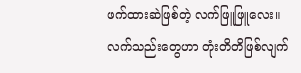ဖက်ထားဆဲဖြစ်တဲ့ လက်ဖြူဖြူလေး။ လက်သည်းတွေဟာ တုံးတိတိဖြစ်လျက်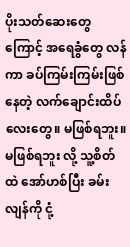ပိုးသတ်ဆေးတွေကြောင့် အရေခွံတွေ လန်ကာ ခပ်ကြမ်းကြမ်းဖြစ်နေတဲ့ လက်ချောင်းထိပ်လေးတွေ။ မဖြစ်ရဘူး။ မဖြစ်ရဘူး လို့ သူ့စိတ်ထဲ အော်ဟစ်ပြီး ခမ်းလျန်ကို ငုံ့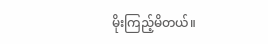မိုးကြည့်မိတယ်။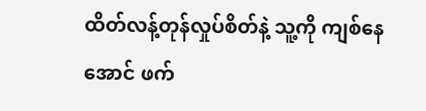ထိတ်လန့်တုန်လှုပ်စိတ်နဲ့ သူ့ကို ကျစ်နေအောင် ဖက်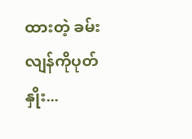ထားတဲ့ ခမ်းလျန်ကိုပုတ်နှိုး...